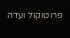פרוטוקול ועדה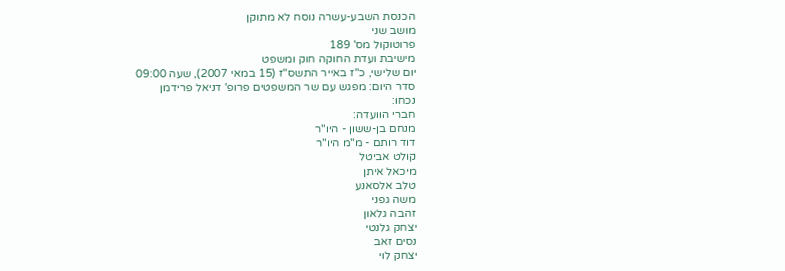הכנסת השבע-עשרה נוסח לא מתוקן
מושב שני
פרוטוקול מס' 189
מישיבת ועדת החוקה חוק ומשפט
יום שלישי, כ"ז באייר התשס"ז (15 במאי 2007), שעה 09:00
סדר היום: מפגש עם שר המשפטים פרופ' דניאל פרידמן
נכחו:
חברי הוועדה:
מנחם בן-ששון - היו"ר
דוד רותם - מ"מ היו"ר
קולט אביטל
מיכאל איתן
טלב אלסאנע
משה גפני
זהבה גלאון
יצחק גלנטי
נסים זאב
יצחק לוי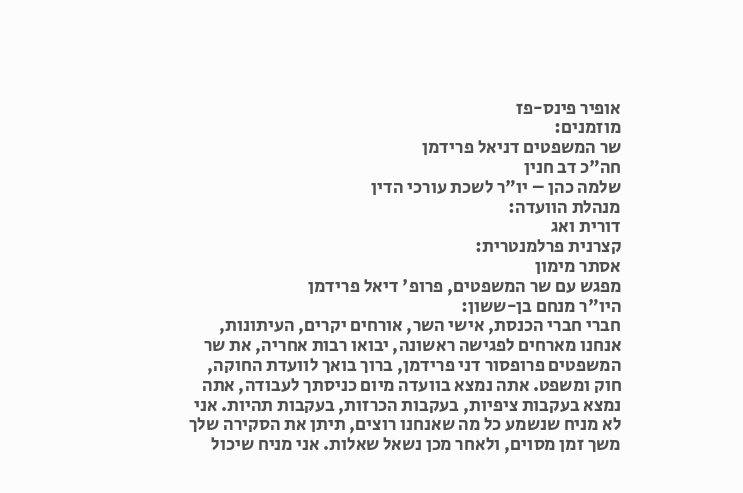אופיר פינס-פז
מוזמנים:
שר המשפטים דניאל פרידמן
חה"כ דב חנין
שלמה כהן – יו"ר לשכת עורכי הדין
מנהלת הוועדה:
דורית ואג
קצרנית פרלמנטרית:
אסתר מימון
מפגש עם שר המשפטים, פרופ' דיאל פרידמן
היו"ר מנחם בן-ששון:
חברי חברי הכנסת, אישי השר, אורחים יקרים, העיתונות, אנחנו מארחים לפגישה ראשונה, יבואו רבות אחריה, את שר המשפטים פרופסור דני פרידמן, ברוך בואך לוועדת החוקה, חוק ומשפט. אתה נמצא בוועדה מיום כניסתך לעבודה, אתה נמצא בעקבות ציפיות, בעקבות הכרזות, בעקבות תהיות. אני לא מניח שנשמע כל מה שאנחנו רוצים, תיתן את הסקירה שלך משך זמן מסוים, ולאחר מכן נשאל שאלות. אני מניח שיכול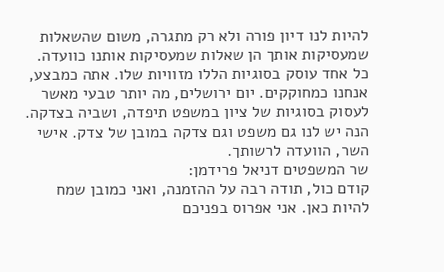להיות לנו דיון פורה ולא רק מתגרה, משום שהשאלות שמעסיקות אותך הן שאלות שמעסיקות אותנו כוועדה. כל אחד עוסק בסוגיות הללו מזוויות שלו. אתה כמבצע, אנחנו כמחוקקים. יום ירושלים, מה יותר טבעי מאשר לעסוק בסוגיות של ציון במשפט תיפדה, ושביה בצדקה. הנה יש לנו גם משפט וגם צדקה במובן של צדק. אישי השר, הוועדה לרשותך.
שר המשפטים דניאל פרידמן:
קודם כול, תודה רבה על ההזמנה, ואני כמובן שמח להיות כאן. אני אפרוס בפניכם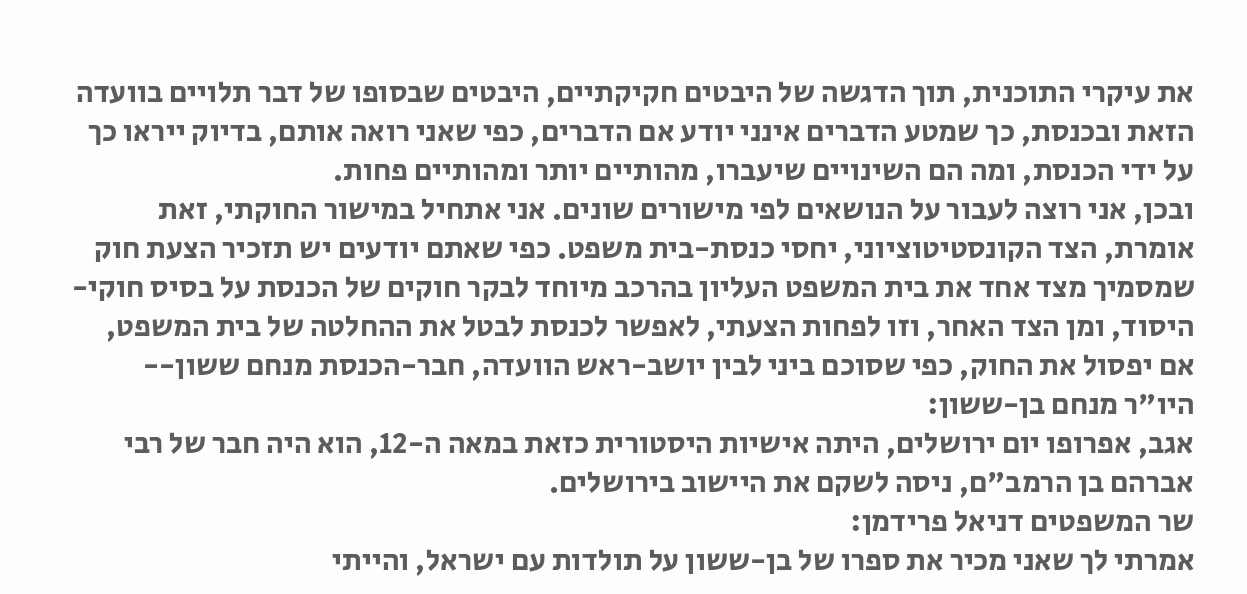את עיקרי התוכנית, תוך הדגשה של היבטים חקיקתיים, היבטים שבסופו של דבר תלויים בוועדה הזאת ובכנסת, כך שמטע הדברים אינני יודע אם הדברים, כפי שאני רואה אותם, בדיוק ייראו כך על ידי הכנסת, ומה הם השינויים שיעברו, מהותיים יותר ומהותיים פחות.
ובכן, אני רוצה לעבור על הנושאים לפי מישורים שונים. אני אתחיל במישור החוקתי, זאת אומרת, הצד הקונסטיטוציוני, יחסי כנסת-בית משפט. כפי שאתם יודעים יש תזכיר הצעת חוק שמסמיך מצד אחד את בית המשפט העליון בהרכב מיוחד לבקר חוקים של הכנסת על בסיס חוקי-היסוד, ומן הצד האחר, וזו לפחות הצעתי, לאפשר לכנסת לבטל את ההחלטה של בית המשפט, אם יפסול את החוק, כפי שסוכם ביני לבין יושב-ראש הוועדה, חבר-הכנסת מנחם ששון--
היו"ר מנחם בן-ששון:
אגב, אפרופו יום ירושלים, היתה אישיות היסטורית כזאת במאה ה-12, הוא היה חבר של רבי אברהם בן הרמב"ם, ניסה לשקם את היישוב בירושלים.
שר המשפטים דניאל פרידמן:
אמרתי לך שאני מכיר את ספרו של בן-ששון על תולדות עם ישראל, והייתי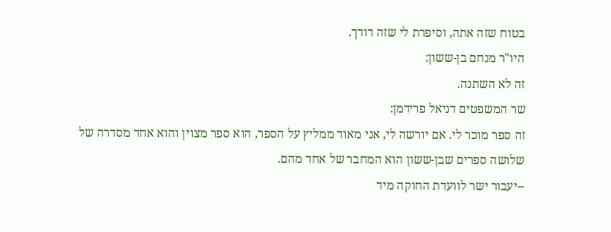בטוח שזה אתה, וסיפרת לי שזה דודך.
היו"ר מנחם בן-ששון:
זה לא השתנה.
שר המשפטים דניאל פרידמן:
זה ספר מוכר לי. אם יורשה לי, אני מאוד ממליץ על הספר, הוא ספר מצוין והוא אחד מסדרה של שלושה ספרים שבן-ששון הוא המחבר של אחד מהם.
--יעבור ישר לוועדת החוקה מיד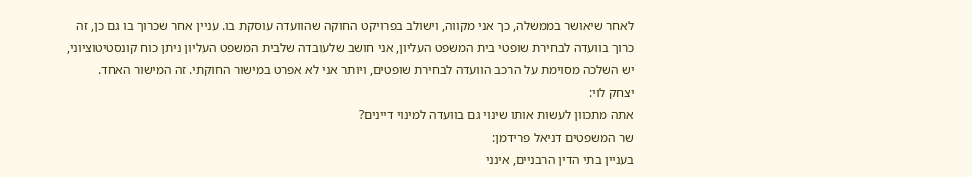לאחר שיאושר בממשלה, כך אני מקווה, וישולב בפרויקט החוקה שהוועדה עוסקת בו. עניין אחר שכרוך בו גם כן, זה כרוך בוועדה לבחירת שופטי בית המשפט העליון, אני חושב שלעובדה שלבית המשפט העליון ניתן כוח קונסטיטוציוני, יש השלכה מסוימת על הרכב הוועדה לבחירת שופטים, ויותר אני לא אפרט במישור החוקתי. זה המישור האחד.
יצחק לוי:
אתה מתכוון לעשות אותו שינוי גם בוועדה למינוי דיינים?
שר המשפטים דניאל פרידמן:
בעניין בתי הדין הרבניים, אינני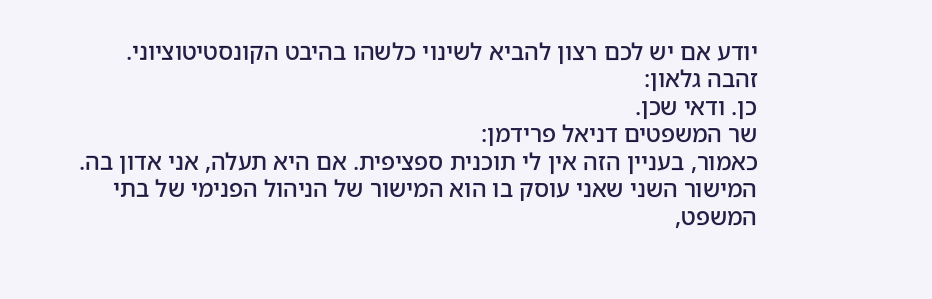יודע אם יש לכם רצון להביא לשינוי כלשהו בהיבט הקונסטיטוציוני.
זהבה גלאון:
כן. ודאי שכן.
שר המשפטים דניאל פרידמן:
כאמור, בעניין הזה אין לי תוכנית ספציפית. אם היא תעלה, אני אדון בה.
המישור השני שאני עוסק בו הוא המישור של הניהול הפנימי של בתי המשפט,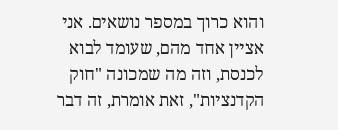והוא כרוך במספר נושאים. אני אציין אחד מהם, שעומד לבוא לכנסת, וזה מה שמכונה "חוק הקדנציות", זאת אומרת, זה דבר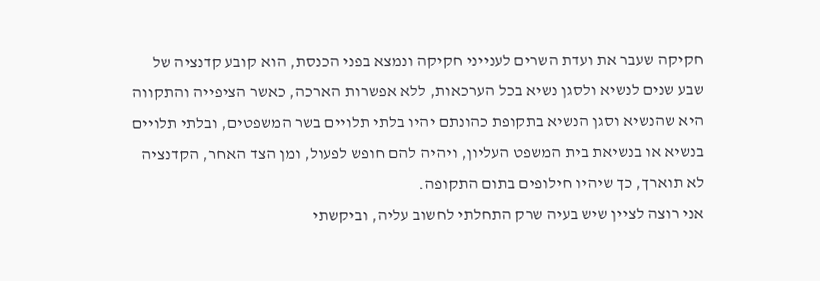חקיקה שעבר את ועדת השרים לענייני חקיקה ונמצא בפני הכנסת, הוא קובע קדנציה של שבע שנים לנשיא ולסגן נשיא בכל הערכאות, ללא אפשרות הארכה, כאשר הציפייה והתקווה היא שהנשיא וסגן הנשיא בתקופת כהונתם יהיו בלתי תלויים בשר המשפטים, ובלתי תלויים בנשיא או בנשיאת בית המשפט העליון, ויהיה להם חופש לפעול, ומן הצד האחר, הקדנציה לא תוארך, כך שיהיו חילופים בתום התקופה.
אני רוצה לציין שיש בעיה שרק התחלתי לחשוב עליה, וביקשתי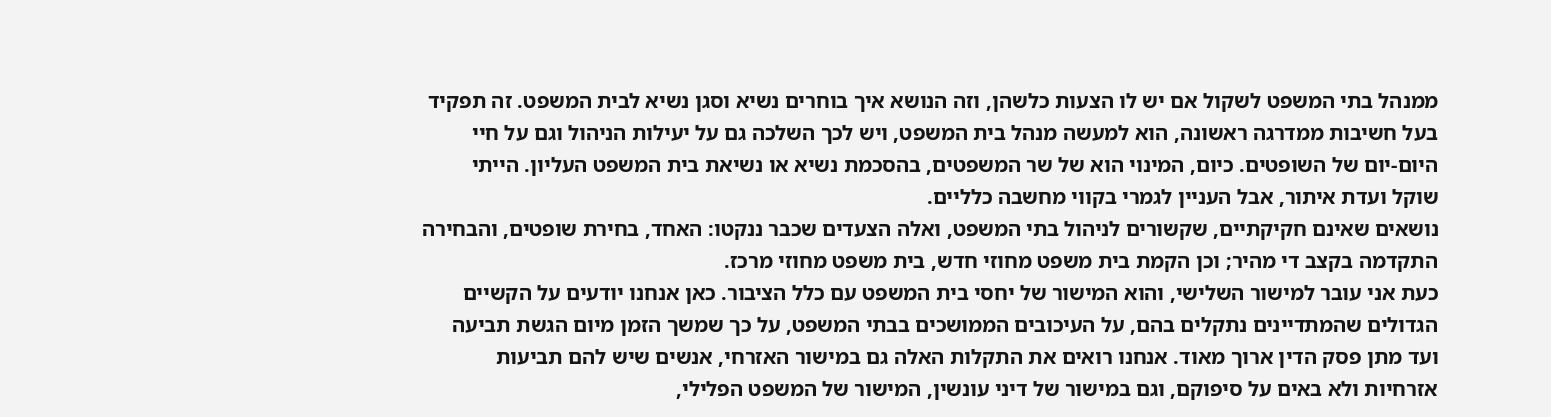ממנהל בתי המשפט לשקול אם יש לו הצעות כלשהן, וזה הנושא איך בוחרים נשיא וסגן נשיא לבית המשפט. זה תפקיד בעל חשיבות ממדרגה ראשונה, הוא למעשה מנהל בית המשפט, ויש לכך השלכה גם על יעילות הניהול וגם על חיי היום-יום של השופטים. כיום, המינוי הוא של שר המשפטים, בהסכמת נשיא או נשיאת בית המשפט העליון. הייתי שוקל ועדת איתור, אבל העניין לגמרי בקווי מחשבה כלליים.
נושאים שאינם חקיקתיים, שקשורים לניהול בתי המשפט, ואלה הצעדים שכבר ננקטו: האחד, בחירת שופטים, והבחירה התקדמה בקצב די מהיר; וכן הקמת בית משפט מחוזי חדש, בית משפט מחוזי מרכז.
כעת אני עובר למישור השלישי, והוא המישור של יחסי בית המשפט עם כלל הציבור. כאן אנחנו יודעים על הקשיים הגדולים שהמתדיינים נתקלים בהם, על העיכובים הממושכים בבתי המשפט, על כך שמשך הזמן מיום הגשת תביעה ועד מתן פסק הדין ארוך מאוד. אנחנו רואים את התקלות האלה גם במישור האזרחי, אנשים שיש להם תביעות אזרחיות ולא באים על סיפוקם, וגם במישור של דיני עונשין, המישור של המשפט הפלילי,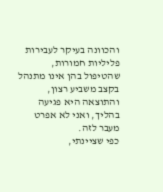והכוונה בעיקר לעבירות פליליות חמורות, שהטיפול בהן אינו מתנהל בקצב משביע רצון, והתוצאה היא פגיעה בהליך, ואני לא אפרט מעבר לזה.
כפי שציינתי,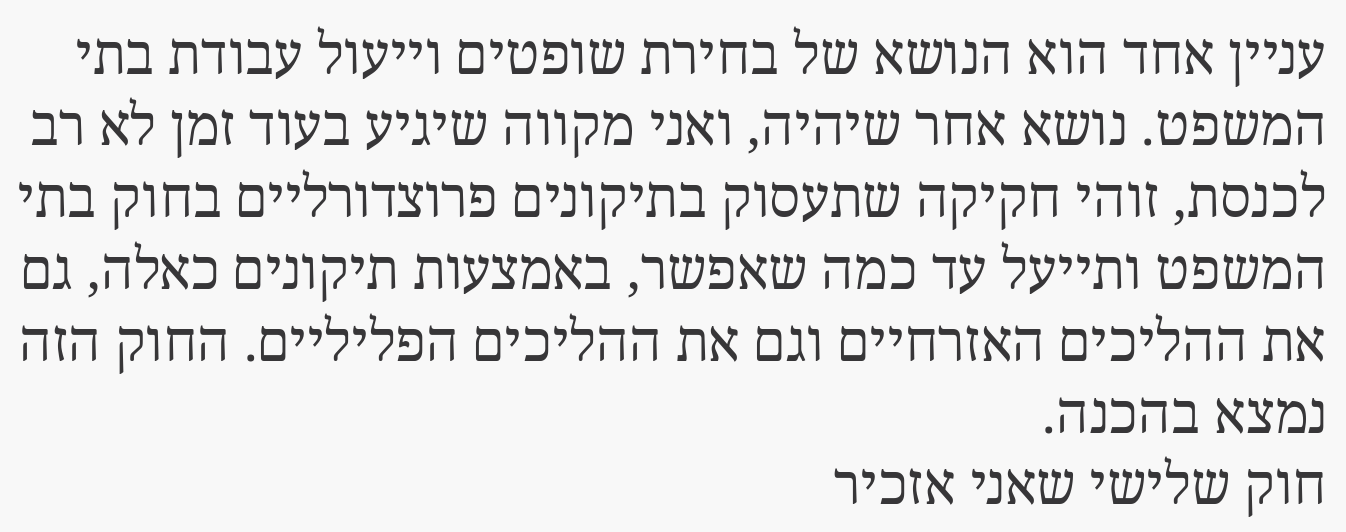עניין אחד הוא הנושא של בחירת שופטים וייעול עבודת בתי המשפט. נושא אחר שיהיה, ואני מקווה שיגיע בעוד זמן לא רב לכנסת, זוהי חקיקה שתעסוק בתיקונים פרוצדורליים בחוק בתי המשפט ותייעל עד כמה שאפשר, באמצעות תיקונים כאלה, גם את ההליכים האזרחיים וגם את ההליכים הפליליים. החוק הזה נמצא בהכנה.
חוק שלישי שאני אזכיר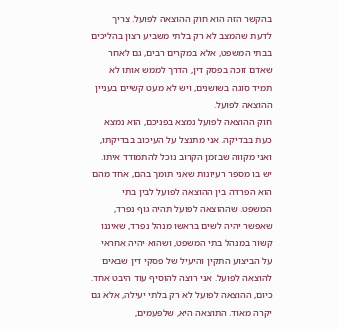בהקשר הזה הוא חוק ההוצאה לפועל. צריך לדעת שהמצב לא רק בלתי משביע רצון בהליכים בבתי המשפט, אלא במקרים רבים, גם לאחר שאדם זוכה בפסק דין, הדרך לממש אותו לא תמיד סוגה בשושנים, ויש לא מעט קשיים בעניין ההוצאה לפועל.
חוק ההוצאה לפועל נמצא בפניכם, הוא נמצא כעת בבדיקה. אני מתנצל על העיכוב בבדיקתו, ואני מקווה שבזמן הקרוב נוכל להתמודד איתו. יש בו מספר רעיונות שאני תומך בהם, אחד מהם הוא הפרדה בין ההוצאה לפועל לבין בתי המשפט. שההוצאה לפועל תהיה גוף נפרד, שאפשר יהיה לשים בראשו מנהל נפרד, שאיננו קשור במנהל בתי המשפט, ושהוא יהיה אחראי על הביצוע התקין והיעיל של פסקי דין שבאים להוצאה לפועל. אני רוצה להוסיף עוד היבט אחד. כיום, ההוצאה לפועל לא רק בלתי יעילה, אלא גם יקרה מאוד. התוצאה היא, שלפעמים,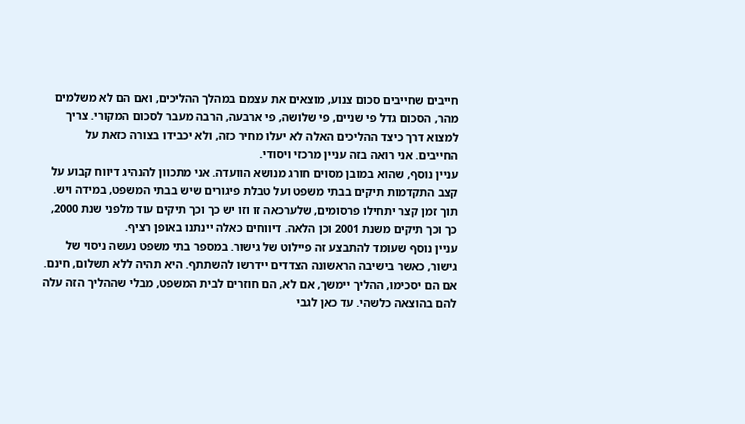חייבים שחייבים סכום צנוע, מוצאים את עצמם במהלך ההליכים, ואם הם לא משלמים מהר, הסכום גדל פי שניים, פי שלושה, פי ארבעה, הרבה מעבר לסכום המקורי. צריך למצוא דרך כיצד ההליכים האלה לא יעלו מחיר כזה, ולא יכבידו בצורה כזאת על החייבים. אני רואה בזה עניין מרכזי ויסודי.
עניין נוסף, שהוא במובן מסוים חורג מנושא הוועדה. אני מתכוון להנהיג דיווח קבוע על קצב התקדמות תיקים בבתי משפט ועל טבלת פיגורים שיש בבתי המשפט, במידה ויש. תוך זמן קצר יתחילו פרסומים, שלערכאה זו וזו יש כך וכך תיקים עוד מלפני שנת 2000, כך וכך תיקים משנת 2001 וכן הלאה. דיווחים כאלה יינתנו באופן רציף.
עניין נוסף שעומד להתבצע זה פיילוט של גישור. במספר בתי משפט נעשה ניסוי של גישור, כאשר בישיבה הראשונה הצדדים יידרשו להשתתף. היא תהיה ללא תשלום, חינם. אם הם יסכימו, ההליך יימשך, אם לא, הם חוזרים לבית המשפט, מבלי שההליך הזה עלה להם בהוצאה כלשהי. עד כאן לגבי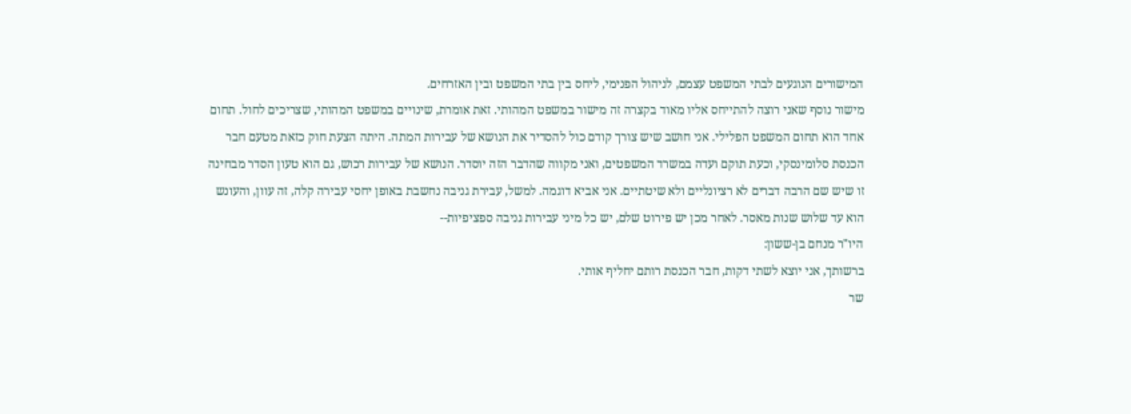המישורים הנוגעים לבתי המשפט עצמם, לניהול הפנימי, ליחס בין בתי המשפט ובין האזרחים.
מישור נוסף שאני רוצה להתייחס אליו מאוד בקצרה זה מישור במשפט המהותי. זאת אומרת, שינויים במשפט המהותי, שצריכים לחול. תחום אחד הוא תחום המשפט הפלילי. אני חושב שיש צורך קודם כול להסדיר את הנושא של עבירות המתה. היתה הצעת חוק כזאת מטעם חבר הכנסת סלומינסקי, וכעת תוקם ועדה במשרד המשפטים, ואני מקווה שהדבר הזה יוסדר. הנושא של עבירות רכוש, גם הוא טעון הסדר מבחינה זו שיש שם הרבה דברים לא רציונליים ולא שיטתיים. אני אביא דוגמה. למשל, עבירת גניבה נחשבת באופן יחסי עבירה קלה, זה עוון, והעונש הוא עד שלוש שנות מאסר. לאחר מכן יש פירוט שלם, יש כל מיני עבירות גניבה ספציפיות--
היו"ר מנחם בן-ששון:
ברשותך, אני יוצא לשתי דקות, חבר הכנסת רותם יחליף אותי.
שר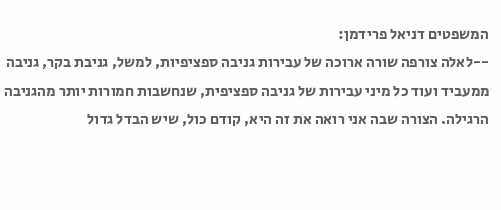המשפטים דניאל פרידמן:
--לאלה צורפה שורה ארוכה של עבירות גניבה ספציפיות, למשל, גניבת בקר, גניבה ממעביד ועוד כל מיני עבירות של גניבה ספציפית, שנחשבות חמורות יותר מהגניבה הרגילה. הצורה שבה אני רואה את זה היא, קודם כול, שיש הבדל גדול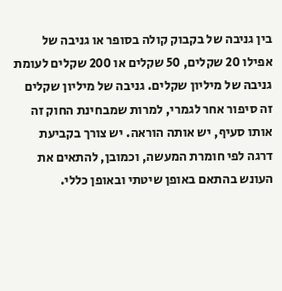בין גניבה של בקבוק קולה בסופר או גניבה של אפילו 20 שקלים, 50 שקלים או 200 שקלים לעומת גניבה של מיליון שקלים. גניבה של מיליון שקלים זה סיפור אחר לגמרי, למרות שמבחינת החוק זה אותו סעיף, יש אותה הוראה. יש צורך בקביעת דרגה לפי חומרת המעשה, וכמובן, להתאים את העונש בהתאם באופן שיטתי ובאופן כללי.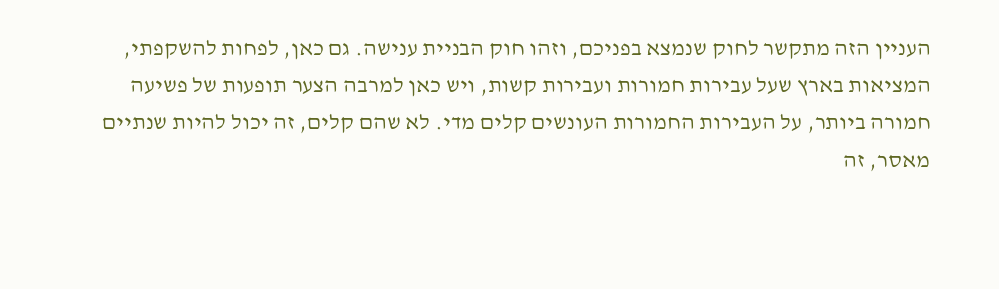העניין הזה מתקשר לחוק שנמצא בפניכם, וזהו חוק הבניית ענישה. גם כאן, לפחות להשקפתי, המציאות בארץ שעל עבירות חמורות ועבירות קשות, ויש כאן למרבה הצער תופעות של פשיעה חמורה ביותר, על העבירות החמורות העונשים קלים מדי. לא שהם קלים, זה יכול להיות שנתיים מאסר, זה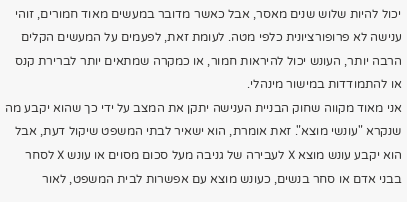יכול להיות שלוש שנים מאסר, אבל כאשר מדובר במעשים מאוד חמורים, זוהי ענישה לא פרופורציונית כלפי מטה. לעומת זאת, לפעמים על המעשים הקלים הרבה יותר, העונש יכול להיראות חמור, או כמקרה שמתאים יותר לברירת קנס או להתמודדות במישור מינהלי.
אני מאוד מקווה שחוק הבניית הענישה יתקן את המצב על ידי כך שהוא יקבע מה שנקרא "עונשי מוצא". זאת אומרת, הוא ישאיר לבתי המשפט שיקול דעת, אבל הוא יקבע עונש מוצא X לעבירה של גניבה מעל סכום מסוים או עונש X לסחר בבני אדם או סחר בנשים, כעונש מוצא עם אפשרות לבית המשפט, לאור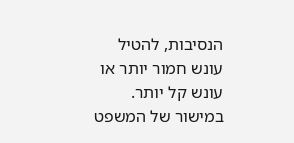הנסיבות, להטיל עונש חמור יותר או עונש קל יותר.
במישור של המשפט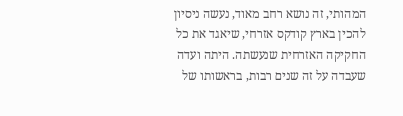המהותי, זה נושא רחב מאוד, נעשה ניסיון להכין בארץ קודקס אזרחי, שיאגד את כל החקיקה האזרחית שנעשתה. היתה ועדה שעבדה על זה שנים רבות, בראשותו של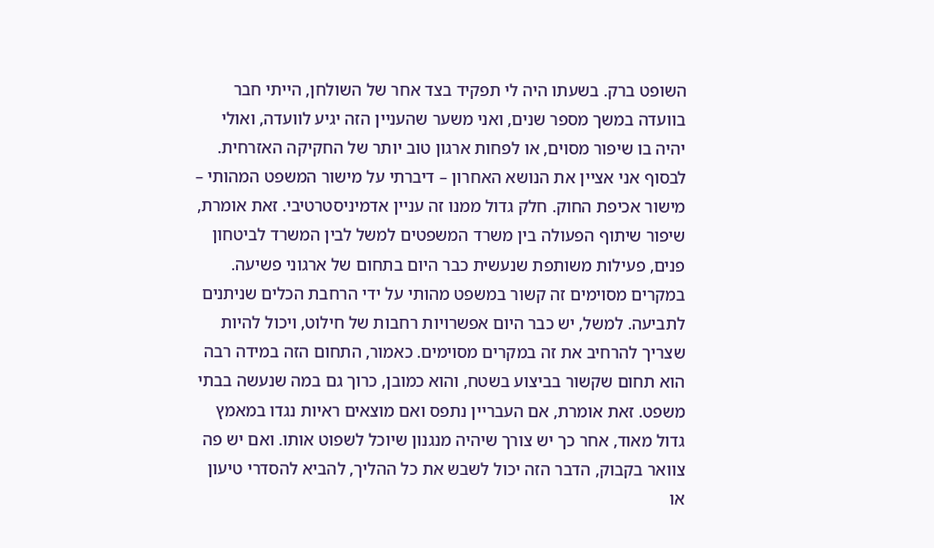השופט ברק. בשעתו היה לי תפקיד בצד אחר של השולחן, הייתי חבר בוועדה במשך מספר שנים, ואני משער שהעניין הזה יגיע לוועדה, ואולי יהיה בו שיפור מסוים, או לפחות ארגון טוב יותר של החקיקה האזרחית.
לבסוף אני אציין את הנושא האחרון – דיברתי על מישור המשפט המהותי – מישור אכיפת החוק. חלק גדול ממנו זה עניין אדמיניסטרטיבי. זאת אומרת, שיפור שיתוף הפעולה בין משרד המשפטים למשל לבין המשרד לביטחון פנים, פעילות משותפת שנעשית כבר היום בתחום של ארגוני פשיעה. במקרים מסוימים זה קשור במשפט מהותי על ידי הרחבת הכלים שניתנים לתביעה. למשל, יש כבר היום אפשרויות רחבות של חילוט, ויכול להיות שצריך להרחיב את זה במקרים מסוימים. כאמור, התחום הזה במידה רבה הוא תחום שקשור בביצוע בשטח, והוא כמובן, כרוך גם במה שנעשה בבתי משפט. זאת אומרת, אם העבריין נתפס ואם מוצאים ראיות נגדו במאמץ גדול מאוד, אחר כך יש צורך שיהיה מנגנון שיוכל לשפוט אותו. ואם יש פה צוואר בקבוק, הדבר הזה יכול לשבש את כל ההליך, להביא להסדרי טיעון או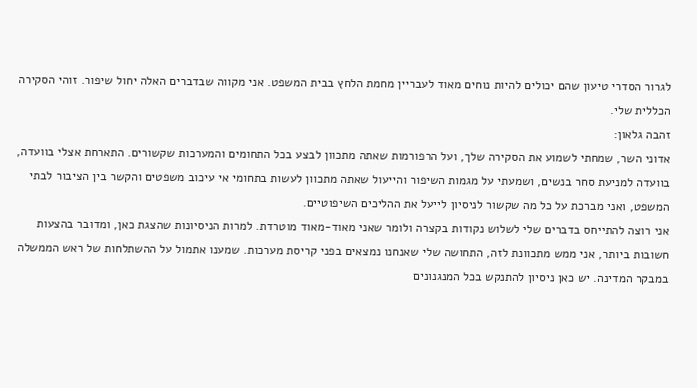לגרור הסדרי טיעון שהם יכולים להיות נוחים מאוד לעבריין מחמת הלחץ בבית המשפט. אני מקווה שבדברים האלה יחול שיפור. זוהי הסקירה הכללית שלי.
זהבה גלאון:
אדוני השר, שמחתי לשמוע את הסקירה שלך, ועל הרפורמות שאתה מתכוון לבצע בכל התחומים והמערכות שקשורים. התארחת אצלי בוועדה, בוועדה למניעת סחר בנשים, ושמעתי על מגמות השיפור והייעול שאתה מתכוון לעשות בתחומי אי עיכוב משפטים והקשר בין הציבור לבתי המשפט, ואני מברכת על כל מה שקשור לניסיון לייעל את ההליכים השיפוטיים.
אני רוצה להתייחס בדברים שלי לשלוש נקודות בקצרה ולומר שאני מאוד-מאוד מוטרדת. למרות הניסיונות שהצגת כאן, ומדובר בהצעות חשובות ביותר, אני ממש מתכוונת לזה, התחושה שלי שאנחנו נמצאים בפני קריסת מערכות. שמענו אתמול על ההשתלחות של ראש הממשלה במבקר המדינה. יש כאן ניסיון להתנקש בכל המנגנונים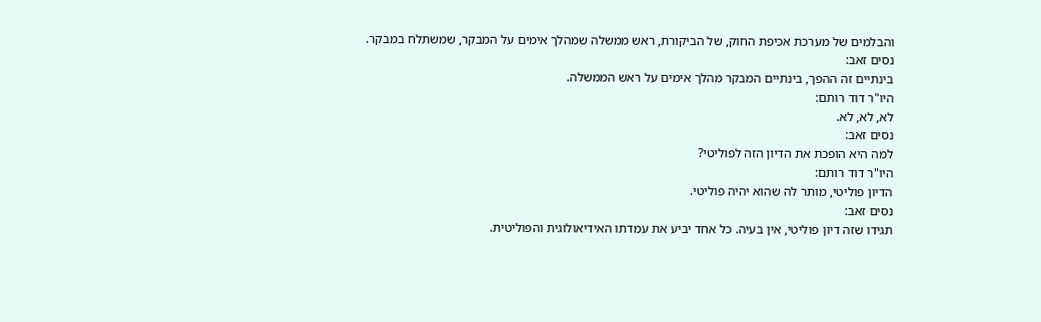והבלמים של מערכת אכיפת החוק, של הביקורת, ראש ממשלה שמהלך אימים על המבקר, שמשתלח במבקר.
נסים זאב:
בינתיים זה ההפך, בינתיים המבקר מהלך אימים על ראש הממשלה.
היו"ר דוד רותם:
לא, לא, לא.
נסים זאב:
למה היא הופכת את הדיון הזה לפוליטי?
היו"ר דוד רותם:
הדיון פוליטי, מותר לה שהוא יהיה פוליטי.
נסים זאב:
תגידו שזה דיון פוליטי, אין בעיה. כל אחד יביע את עמדתו האידיאולוגית והפוליטית.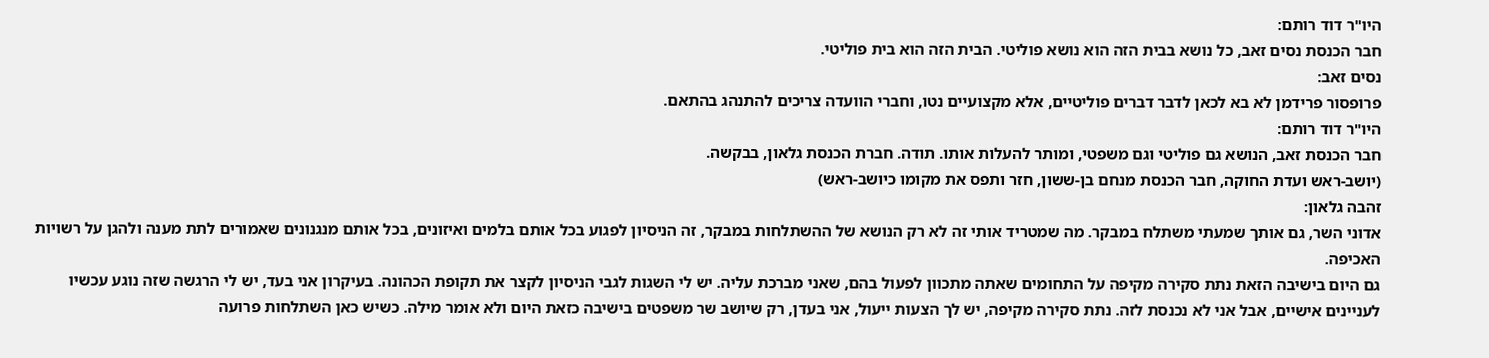היו"ר דוד רותם:
חבר הכנסת נסים זאב, כל נושא בבית הזה הוא נושא פוליטי. הבית הזה הוא בית פוליטי.
נסים זאב:
פרופסור פרידמן לא בא לכאן לדבר דברים פוליטיים, אלא מקצועיים נטו, וחברי הוועדה צריכים להתנהג בהתאם.
היו"ר דוד רותם:
חבר הכנסת זאב, הנושא גם פוליטי וגם משפטי, ומותר להעלות אותו. תודה. חברת הכנסת גלאון, בבקשה.
(יושב-ראש ועדת החוקה, חבר הכנסת מנחם בן-ששון, חזר ותפס את מקומו כיושב-ראש)
זהבה גלאון:
אדוני השר, גם אותך שמעתי משתלח במבקר. מה שמטריד אותי זה לא רק הנושא של ההשתלחות במבקר, זה הניסיון לפגוע בכל אותם בלמים ואיזונים, בכל אותם מנגנונים שאמורים לתת מענה ולהגן על רשויות האכיפה.
גם היום בישיבה הזאת נתת סקירה מקיפה על התחומים שאתה מתכוון לפעול בהם, שאני מברכת עליה. יש לי השגות לגבי הניסיון לקצר את תקופת הכהונה. בעיקרון אני בעד, יש לי הרגשה שזה נוגע עכשיו לעניינים אישיים, אבל אני לא נכנסת לזה. נתת סקירה מקיפה, יש לך הצעות ייעול, אני בעדן, רק שיושב שר משפטים בישיבה כזאת היום ולא אומר מילה. כשיש כאן השתלחות פרועה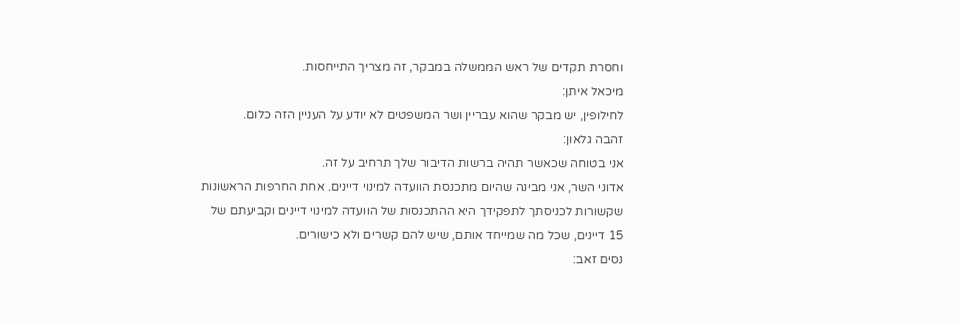וחסרת תקדים של ראש הממשלה במבקר, זה מצריך התייחסות.
מיכאל איתן:
לחילופין, יש מבקר שהוא עבריין ושר המשפטים לא יודע על העניין הזה כלום.
זהבה גלאון:
אני בטוחה שכאשר תהיה ברשות הדיבור שלך תרחיב על זה.
אדוני השר, אני מבינה שהיום מתכנסת הוועדה למינוי דיינים. אחת החרפות הראשונות שקשורות לכניסתך לתפקידך היא ההתכנסות של הוועדה למינוי דיינים וקביעתם של 15 דיינים, שכל מה שמייחד אותם, שיש להם קשרים ולא כישורים.
נסים זאב: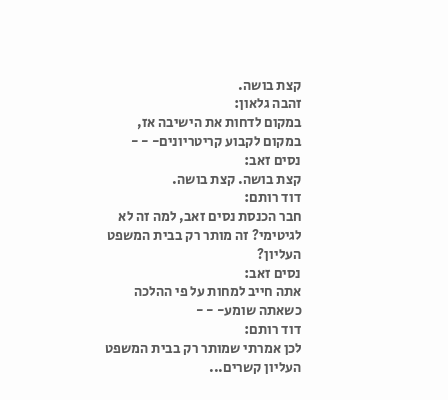קצת בושה.
זהבה גלאון:
במקום לדחות את הישיבה אז, במקום לקבוע קריטריונים- - -
נסים זאב:
קצת בושה. קצת בושה.
דוד רותם:
חבר הכנסת נסים זאב, למה זה לא לגיטימי? זה מותר רק בבית המשפט העליון?
נסים זאב:
אתה חייב למחות על פי ההלכה כשאתה שומע- - -
דוד רותם:
לכן אמרתי שמותר רק בבית המשפט העליון קשרים...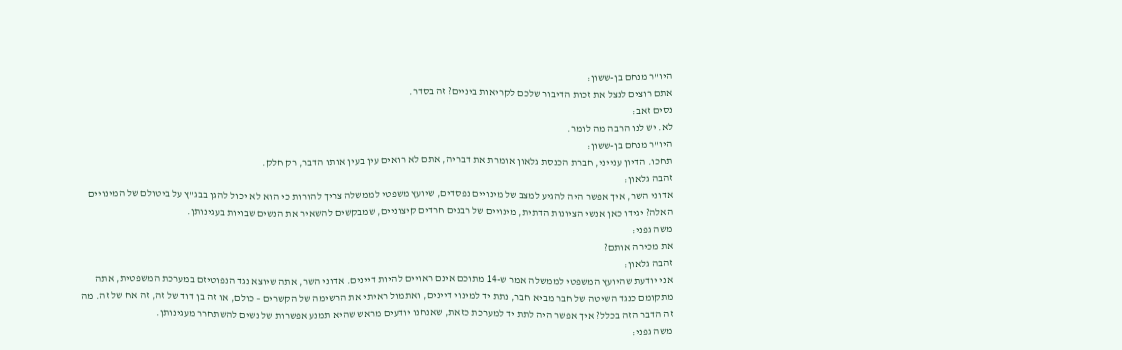היו"ר מנחם בן-ששון:
אתם רוצים לנצל את זכות הדיבור שלכם לקריאות ביניים? זה בסדר.
נסים זאב:
לא. יש לנו הרבה מה לומר.
היו"ר מנחם בן-ששון:
תחכו. הדיון ענייני, חברת הכנסת גלאון אומרת את דבריה, אתם לא רואים עין בעין אותו הדבר, רק חלק.
זהבה גלאון:
אדוני השר, איך אפשר היה להגיע למצב של מינויים נפסדים, שיועץ משפטי לממשלה צריך להורות כי הוא לא יכול להגן בבג"ץ על ביטולם של המינויים האלה? יגידו כאן אנשי הציונות הדתית, מינויים של רבנים חרדים קיצוניים, שמבקשים להשאיר את הנשים שבויות בעגינותן.
משה גפני:
את מכירה אותם?
זהבה גלאון:
אני יודעת שהיועץ המשפטי לממשלה אמר ש-14 מתוכם אינם ראויים להיות דיינים. אדוני השר, אתה שיוצא נגד הנפוטיזם במערכת המשפטית, אתה מתקומם כנגד השיטה של חבר מביא חבר, נתת יד למינוי דיינים, ואתמול ראיתי את הרשימה של הקשרים – כולם, או זה בן דוד של זה, זה אח של זה. מה זה הדבר הזה בכלל? איך אפשר היה לתת יד למערכת כזאת, שאנחנו יודעים מראש שהיא תמנע אפשרות של נשים להשתחרר מעגינותן.
משה גפני: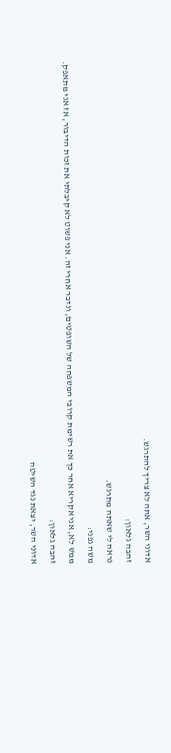אדוני השר, אתה לא צריך להתרגש.
זהבה גלאון:
נראה לי שאתה מתרגש.
משה גפני:
ממש לא, אני אקריא אחר כך את רשימת קרובי המשפחה של השופטים, ונדבר אחרי זה. אני פשוט לא קיבלתי את זכות הדיבור, אז אני מתאפק.
זהבה גלאון:
אדוני השר, יצאת נגד השיטה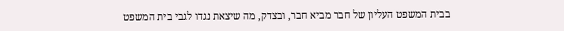בבית המשפט העליון של חבר מביא חבר, ובצדק, מה שיצאת נגדו לגבי בית המשפט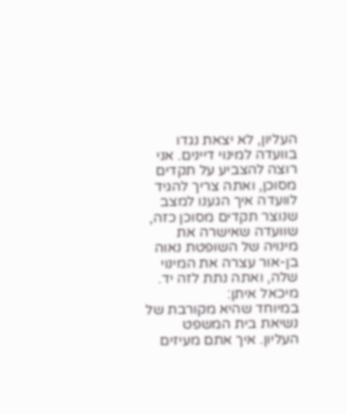העליון, לא יצאת נגדו בוועדה למינוי דיינים. אני רוצה להצביע על תקדים מסוכן, ואתה צריך להגיד לוועדה איך הגענו למצב שנוצר תקדים מסוכן כזה, שוועדה שאישרה את מינויה של השופטת נאוה בן-אור עצרה את המינוי שלה, ואתה נתת לזה יד.
מיכאל איתן:
במיוחד שהיא מקורבת של נשיאת בית המשפט העליון. איך אתם מעיזים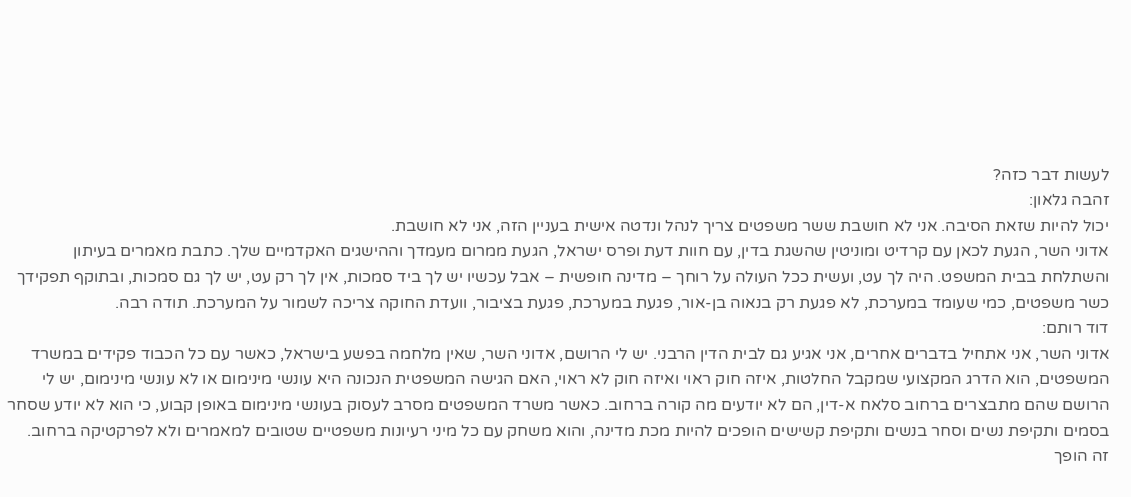לעשות דבר כזה?
זהבה גלאון:
יכול להיות שזאת הסיבה. אני לא חושבת ששר משפטים צריך לנהל ונדטה אישית בעניין הזה, אני לא חושבת.
אדוני השר, הגעת לכאן עם קרדיט ומוניטין שהשגת בדין, עם חוות דעת ופרס ישראל, הגעת ממרום מעמדך וההישגים האקדמיים שלך. כתבת מאמרים בעיתון והשתלחת בבית המשפט. היה לך עט, ועשית ככל העולה על רוחך – מדינה חופשית – אבל עכשיו יש לך ביד סמכות, אין לך רק עט, יש לך גם סמכות, ובתוקף תפקידך כשר משפטים, כמי שעומד במערכת, לא פגעת רק בנאוה בן-אור, פגעת במערכת, פגעת בציבור, וועדת החוקה צריכה לשמור על המערכת. תודה רבה.
דוד רותם:
אדוני השר, אני אתחיל בדברים אחרים, אני אגיע גם לבית הדין הרבני. יש לי הרושם, אדוני השר, שאין מלחמה בפשע בישראל, כאשר עם כל הכבוד פקידים במשרד המשפטים, הוא הדרג המקצועי שמקבל החלטות, איזה חוק ראוי ואיזה חוק לא ראוי, האם הגישה המשפטית הנכונה היא עונשי מינימום או לא עונשי מינימום, יש לי הרושם שהם מתבצרים ברחוב סלאח א-דין, הם לא יודעים מה קורה ברחוב. כאשר משרד המשפטים מסרב לעסוק בעונשי מינימום באופן קבוע, כי הוא לא יודע שסחר בסמים ותקיפת נשים וסחר בנשים ותקיפת קשישים הופכים להיות מכת מדינה, והוא משחק עם כל מיני רעיונות משפטיים שטובים למאמרים ולא לפרקטיקה ברחוב.
זה הופך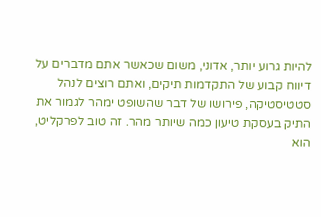להיות גרוע יותר, אדוני, משום שכאשר אתם מדברים על דיווח קבוע של התקדמות תיקים, ואתם רוצים לנהל סטטיסטיקה, פירושו של דבר שהשופט ימהר לגמור את התיק בעסקת טיעון כמה שיותר מהר. זה טוב לפרקליט, הוא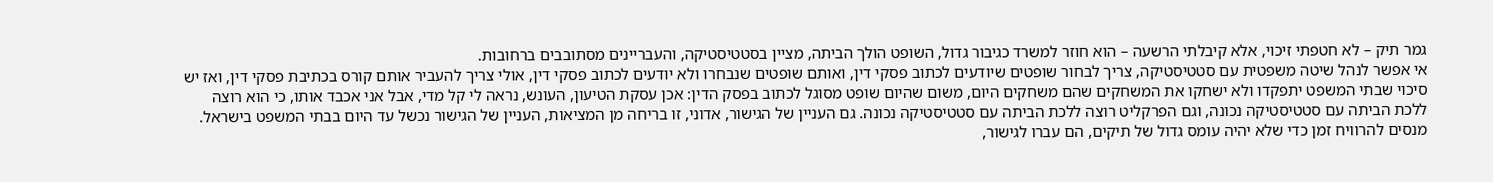גמר תיק – לא חטפתי זיכוי, אלא קיבלתי הרשעה – הוא חוזר למשרד כגיבור גדול, השופט הולך הביתה, מציין בסטטיסטיקה, והעבריינים מסתובבים ברחובות.
אי אפשר לנהל שיטה משפטית עם סטטיסטיקה, צריך לבחור שופטים שיודעים לכתוב פסקי דין, ואותם שופטים שנבחרו ולא יודעים לכתוב פסקי דין, אולי צריך להעביר אותם קורס בכתיבת פסקי דין, ואז יש סיכוי שבתי המשפט יתפקדו ולא ישחקו את המשחקים שהם משחקים היום, משום שהיום שופט מסוגל לכתוב בפסק הדין: אכן עסקת הטיעון, העונש, נראה לי קל מדי, אבל אני אכבד אותו, כי הוא רוצה ללכת הביתה עם סטטיסטיקה נכונה, וגם הפרקליט רוצה ללכת הביתה עם סטטיסטיקה נכונה. גם העניין של הגישור, אדוני, זו בריחה מן המציאות, העניין של הגישור נכשל עד היום בבתי המשפט בישראל. מנסים להרוויח זמן כדי שלא יהיה עומס גדול של תיקים, הם עברו לגישור,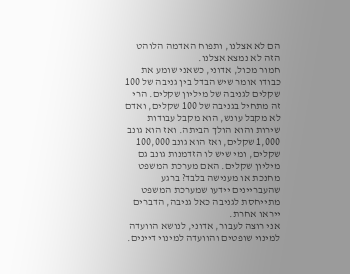הם לא אצלנו, ותפוח האדמה הלוהט הזה לא נמצא אצלנו.
חמור מכול, אדוני, כשאני שומע את כבודו אומר שיש הבדל בין גניבה של 100 שקלים לגניבה של מיליון שקלים. הרי זה מתחיל בגניבה של 100 שקלים, ואדם לא מקבל עונש, הוא מקבל עבודות שירות והוא הולך הביתה. ואז הוא גונב 1,000 שקלים, ואז הוא גונב 100,000 שקלים, ומי שיש לו הזדמנות גונב גם מיליון שקלים. האם מערכת המשפט מחנכת או מענישה בלבד? ברגע שהעבריינים יידעו שמערכת המשפט מתייחסת לגניבה כאל גניבה, הדברים ייראו אחרת.
אני רוצה לעבור, אדוני, לנושא הוועדה למינוי שופטים והוועדה למינוי דיינים.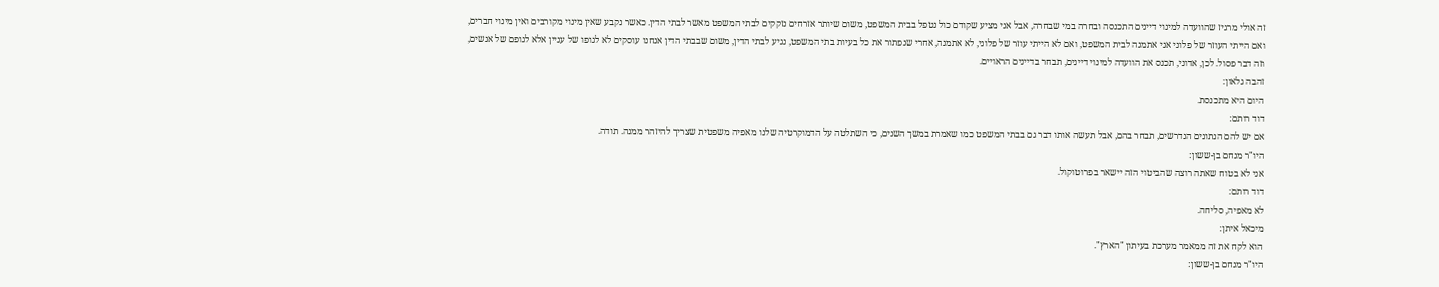זה אולי מרגיז שהוועדה למינוי דיינים התכנסה ובחרה במי שבחרה, אבל אני מציע שקודם כול נטפל בבית המשפט, משום שיותר אזרחים נזקקים לבתי המשפט מאשר לבתי הדין. כאשר נקבע שאין מינוי מקורבים ואין מינוי חברים, ואם הייתי העוזר של פלוני אני אתמנה לבית המשפט, ואם לא הייתי עוזר של פלוני, לא אתמנה, אחרי שנפתור את כל בעיות בתי המשפט, נגיע לבתי הדין, משום שבבתי הדין אנחנו עוסקים לא לגופו של עניין אלא לגופם של אנשים, וזה דבר פסול. לכן, אדוני, תכנס את הוועדה למינוי דיינים, תבחר בדיינים הראויים.
זהבה גלאון:
היום היא מתכנסת.
דוד רותם:
אם יש להם הנתונים הנדרשים, תבחר בהם, אבל תעשה אותו דבר גם בבתי המשפט כמו שאמרת במשך השנים, כי השתלטה על הדמוקרטיה שלנו מאפיה משפטית שצריך להיזהר ממנה. תודה.
היו"ר מנחם בן-ששון:
אני לא בטוח שאתה רוצה שהביטוי הזה יישאר בפרוטוקול.
דוד רותם:
לא מאפיה, סליחה.
מיכאל איתן:
הוא לקח את זה ממאמר מערכת בעיתון "הארץ".
היו"ר מנחם בן-ששון: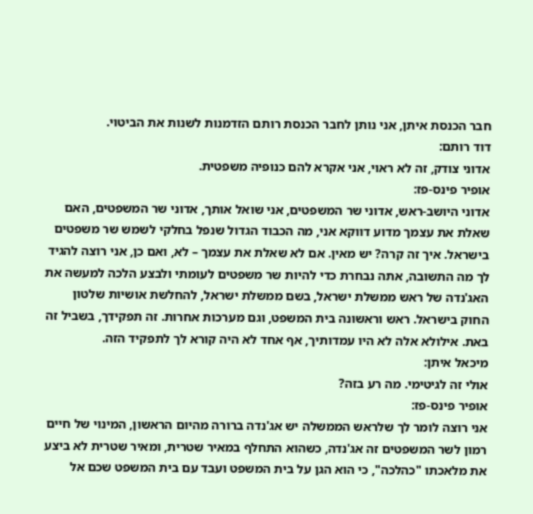חבר הכנסת איתן, אני נותן לחבר הכנסת רותם הזדמנות לשנות את הביטוי.
דוד רותם:
אדוני צודק, זה לא ראוי, אני אקרא להם כנופיה משפטית.
אופיר פינס-פז:
אדוני היושב-ראש, אדוני שר המשפטים, אני שואל אותך, אדוני שר המשפטים, האם שאלת את עצמך מדוע דווקא אני, מה הכבוד הגדול שנפל בחלקי לשמש שר משפטים בישראל. איך זה קרה? יש מאין. אם לא שאלת את עצמך – לא, ואם כן, אני רוצה להגיד לך מה התשובה, אתה נבחרת כדי להיות שר משפטים לעומתי ולבצע הלכה למעשה את האג'נדה של ראש ממשלת ישראל, בשם ממשלת ישראל, להחלשת אושיות שלטון החוק בישראל. ראש וראשונה בית המשפט, וגם מערכות אחרות. זה תפקידך, בשביל זה באת. אילולא אלה לא היו עמדותיך, אף אחד לא היה קורא לך לתפקיד הזה.
מיכאל איתן:
אולי זה לגיטימי. מה רע בזה?
אופיר פינס-פז:
אני רוצה לומר לך שלראש הממשלה יש אג'נדה ברורה מהיום הראשון, המינוי של חיים רמון לשר המשפטים זה אג'נדה, כשהוא התחלף במאיר שטרית, ומאיר שטרית לא ביצע את מלאכתו "כהלכה", כי הוא הגן על בית המשפט ועבד עם בית המשפט שכם אל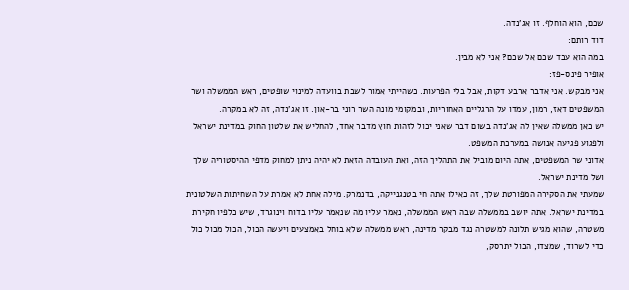שכם, הוא הוחלף. זו אג'נדה.
דוד רותם:
במה הוא עבד שכם אל שכם? אני לא מבין.
אופיר פינס-פז:
אני מבקש. אני אדבר ארבע דקות, אבל בלי הפרעות. כשהייתי אמור לשבת בוועדה למינוי שופטים, ראש הממשלה ושר המשפטים דאז, רמון, עמדו על הרגליים האחוריות, ובמקומי מונה השר רוני בר-און. זו אג'נדה, זה לא במקרה.
יש כאן ממשלה שאין לה אג'נדה בשום דבר שאני יכול לזהות חוץ מדבר אחד, להחליש את שלטון החוק במדינת ישראל ולפגוע פגיעה אנושה במערכת המשפט.
אדוני שר המשפטים, אתה היום מוביל את התהליך הזה, ואת העובדה הזאת לא יהיה ניתן למחוק מדפי ההיסטוריה שלך ושל מדינת ישראל.
שמעתי את הסקירה המפורטת שלך, זה כאילו אתה חי בטנגנייקה, בדנמרק. מילה אחת לא אמרת על השחיתות השלטונית במדינת ישראל. אתה יושב בממשלה שבה ראש הממשלה, נאמר עליו מה שנאמר עליו בדוח וינוגרד, שיש כלפיו חקירת משטרה, שהוא מגיש תלונה למשטרה נגד מבקר מדינה, ראש ממשלה שלא בוחל באמצעים ויעשה הכול, הכול מכול כול כדי לשרוד, שמצדו, הכול יתרסק,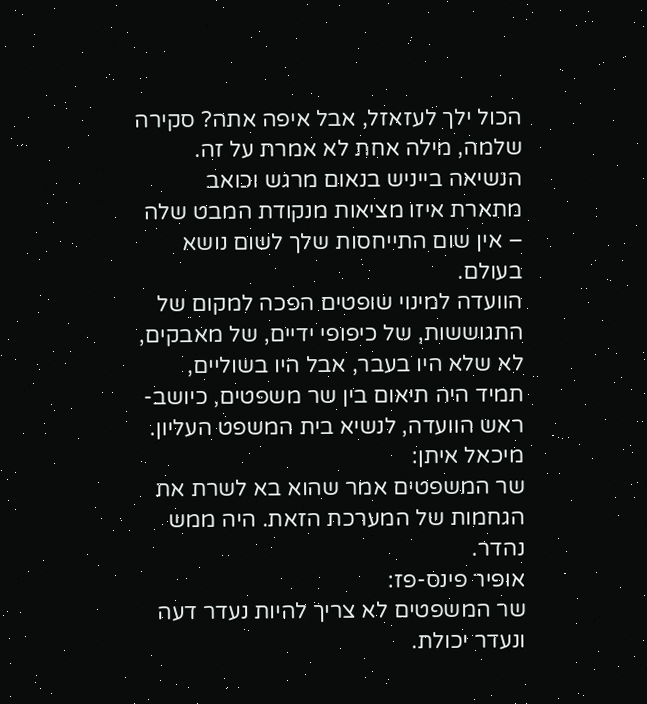הכול ילך לעזאזל, אבל איפה אתה? סקירה שלמה, מילה אחת לא אמרת על זה.
הנשיאה בייניש בנאום מרגש וכואב מתארת איזו מציאות מנקודת המבט שלה – אין שום התייחסות שלך לשום נושא בעולם.
הוועדה למינוי שופטים הפכה למקום של התגוששות, של כיפופי ידיים, של מאבקים, לא שלא היו בעבר, אבל היו בשוליים, תמיד היה תיאום בין שר משפטים, כיושב-ראש הוועדה, לנשיא בית המשפט העליון.
מיכאל איתן:
שר המשפטים אמר שהוא בא לשרת את הגחמות של המערכת הזאת. היה ממש נהדר.
אופיר פינס-פז:
שר המשפטים לא צריך להיות נעדר דעה ונעדר יכולת.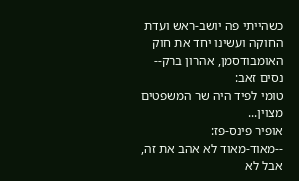כשהייתי פה יושב-ראש ועדת החוקה ועשינו יחד את חוק האומבודסמן, אהרון ברק--
נסים זאב:
טומי לפיד היה שר המשפטים מצוין...
אופיר פינס-פז:
--מאוד-מאוד לא אהב את זה, אבל לא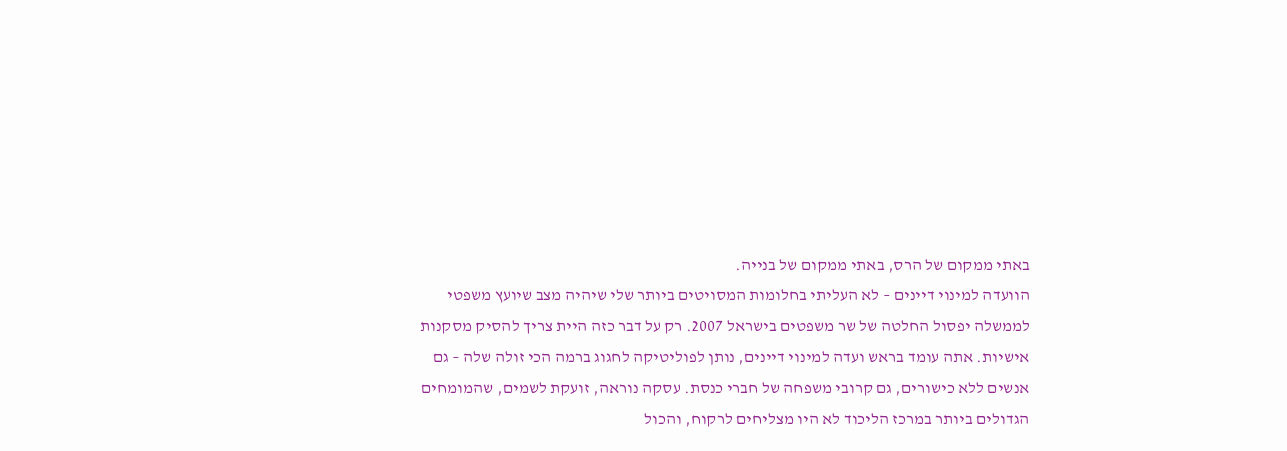באתי ממקום של הרס, באתי ממקום של בנייה.
הוועדה למינוי דיינים – לא העליתי בחלומות המסויטים ביותר שלי שיהיה מצב שיועץ משפטי לממשלה יפסול החלטה של שר משפטים בישראל 2007. רק על דבר כזה היית צריך להסיק מסקנות אישיות. אתה עומד בראש ועדה למינוי דיינים, נותן לפוליטיקה לחגוג ברמה הכי זולה שלה – גם אנשים ללא כישורים, גם קרובי משפחה של חברי כנסת. עסקה נוראה, זועקת לשמים, שהמומחים הגדולים ביותר במרכז הליכוד לא היו מצליחים לרקוח, והכול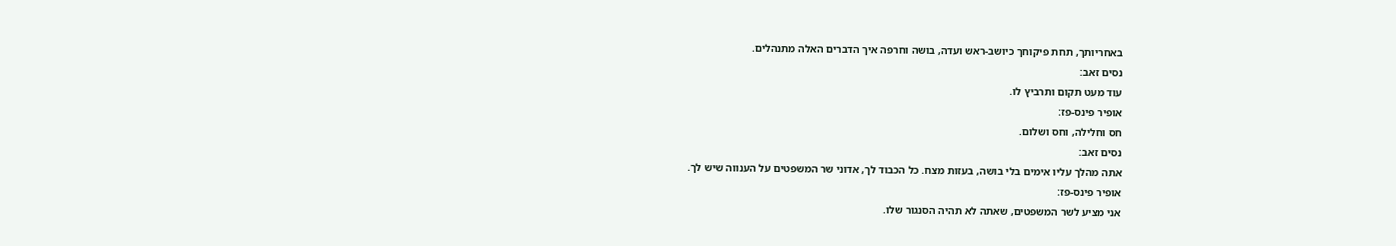באחריותך, תחת פיקוחך כיושב-ראש ועדה, בושה וחרפה איך הדברים האלה מתנהלים.
נסים זאב:
עוד מעט תקום ותרביץ לו.
אופיר פינס-פז:
חס וחלילה, וחס ושלום.
נסים זאב:
אתה מהלך עליו אימים בלי בושה, בעזות מצח. כל הכבוד לך, אדוני שר המשפטים על הענווה שיש לך.
אופיר פינס-פז:
אני מציע לשר המשפטים, שאתה לא תהיה הסנגור שלו.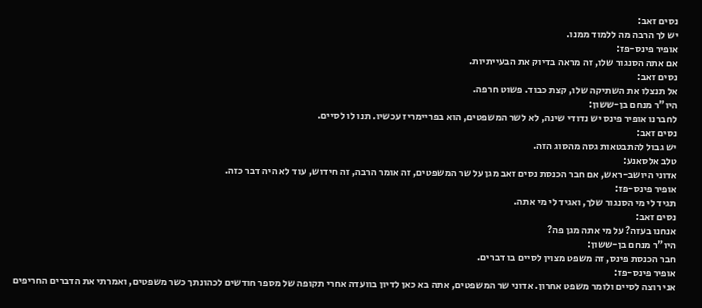נסים זאב:
יש לך הרבה מה ללמוד ממנו.
אופיר פינס-פז:
אם אתה הסנגור שלו, זה מראה בדיוק את הבעייתיות.
נסים זאב:
אל תנצלו את השתיקה שלו, קצת כבוד. פשוט חרפה.
היו"ר מנחם בן-ששון:
לחברנו אופיר פינס יש נדודי שינה, לא לשר המשפטים, הוא בפריימריז עכשיו. תנו לו לסיים.
נסים זאב:
יש גבול להתבטאות גסה מהסוג הזה.
טלב אלסאנע:
אדוני היושב-ראש, אם חבר הכנסת נסים זאב מגן על שר המשפטים, זה אומר הרבה, זה חידוש, עוד לא היה דבר כזה.
אופיר פינס-פז:
תגיד לי מי הסנגור שלך, ואגיד לי מי אתה.
נסים זאב:
אנחנו בעזה? על מי אתה מגן פה?
היו"ר מנחם בן-ששון:
חבר הכנסת פינס, זה משפט מצוין לסיים בו דברים.
אופיר פינס-פז:
אני רוצה לסיים ולומר משפט אחרון. אדוני שר המשפטים, אתה בא כאן לדיון בוועדה אחרי תקופה של מספר חודשים לכהונתך כשר משפטים, ואמרתי את הדברים החריפים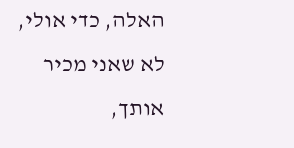האלה, כדי אולי, לא שאני מכיר אותך,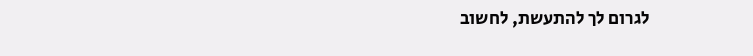לגרום לך להתעשת, לחשוב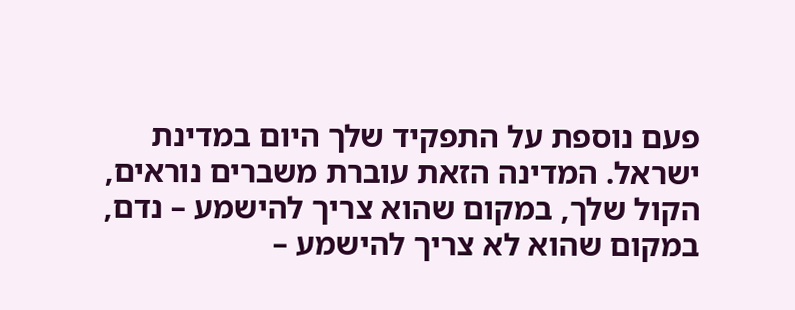פעם נוספת על התפקיד שלך היום במדינת ישראל. המדינה הזאת עוברת משברים נוראים, הקול שלך, במקום שהוא צריך להישמע – נדם, במקום שהוא לא צריך להישמע –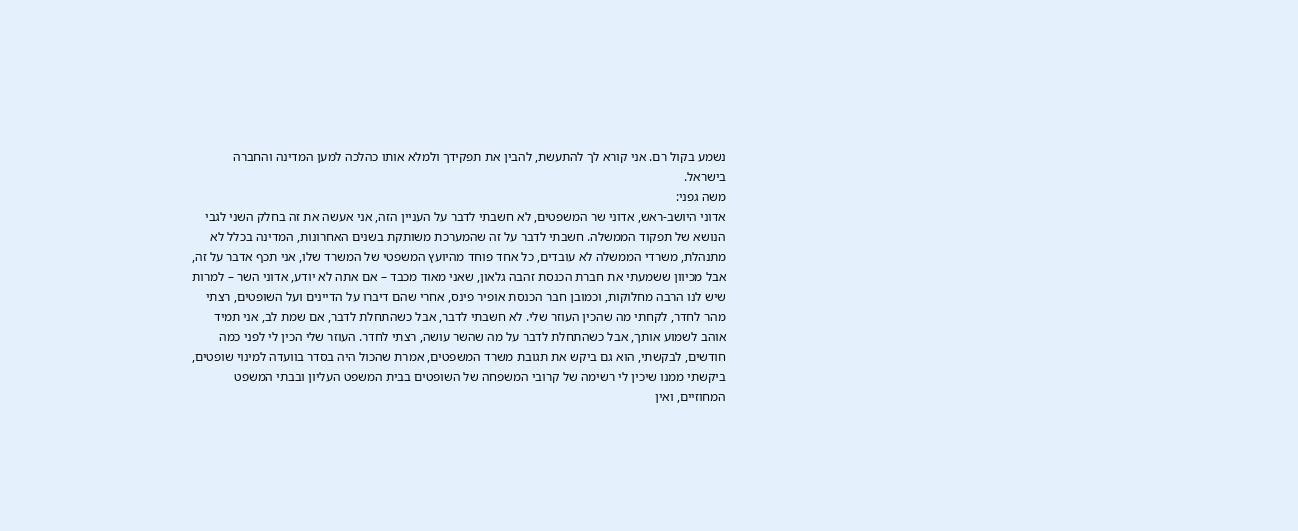נשמע בקול רם. אני קורא לך להתעשת, להבין את תפקידך ולמלא אותו כהלכה למען המדינה והחברה בישראל.
משה גפני:
אדוני היושב-ראש, אדוני שר המשפטים, לא חשבתי לדבר על העניין הזה, אני אעשה את זה בחלק השני לגבי הנושא של תפקוד הממשלה. חשבתי לדבר על זה שהמערכת משותקת בשנים האחרונות, המדינה בכלל לא מתנהלת, משרדי הממשלה לא עובדים, כל אחד פוחד מהיועץ המשפטי של המשרד שלו, אני תכף אדבר על זה, אבל מכיוון ששמעתי את חברת הכנסת זהבה גלאון, שאני מאוד מכבד – אם אתה לא יודע, אדוני השר – למרות שיש לנו הרבה מחלוקות, וכמובן חבר הכנסת אופיר פינס, אחרי שהם דיברו על הדיינים ועל השופטים, רצתי מהר לחדר, לקחתי מה שהכין העוזר שלי. לא חשבתי לדבר, אבל כשהתחלת לדבר, אם שמת לב, אני תמיד אוהב לשמוע אותך, אבל כשהתחלת לדבר על מה שהשר עושה, רצתי לחדר. העוזר שלי הכין לי לפני כמה חודשים, לבקשתי, הוא גם ביקש את תגובת משרד המשפטים, אמרת שהכול היה בסדר בוועדה למינוי שופטים, ביקשתי ממנו שיכין לי רשימה של קרובי המשפחה של השופטים בבית המשפט העליון ובבתי המשפט המחוזיים, ואין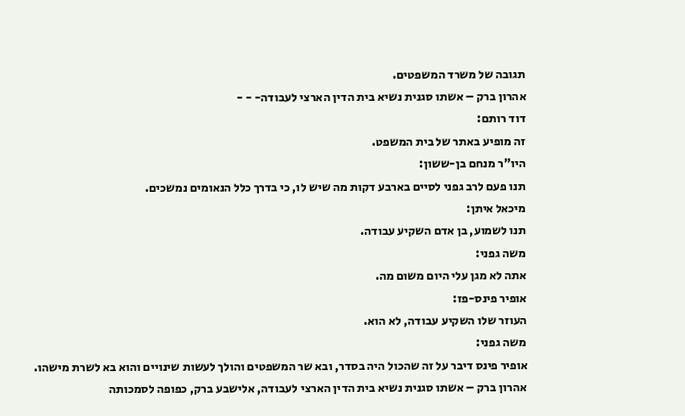תגובה של משרד המשפטים.
אהרון ברק – אשתו סגנית נשיא בית הדין הארצי לעבודה- - -
דוד רותם:
זה מופיע באתר של בית המשפט.
היו"ר מנחם בן-ששון:
תנו פעם לרב גפני לסיים בארבע דקות מה שיש לו, כי בדרך כלל הנאומים נמשכים.
מיכאל איתן:
תנו לשמוע, בן אדם השקיע עבודה.
משה גפני:
אתה לא מגן עלי היום משום מה.
אופיר פינס-פז:
העוזר שלו השקיע עבודה, לא הוא.
משה גפני:
אופיר פינס דיבר על זה שהכול היה בסדר, ובא שר המשפטים והולך לעשות שינויים והוא בא לשרת מישהו.
אהרון ברק – אשתו סגנית נשיא בית הדין הארצי לעבודה, אלישבע ברק, כפופה לסמכותה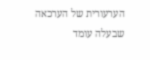הערעורית של הערכאה שבעלה עומד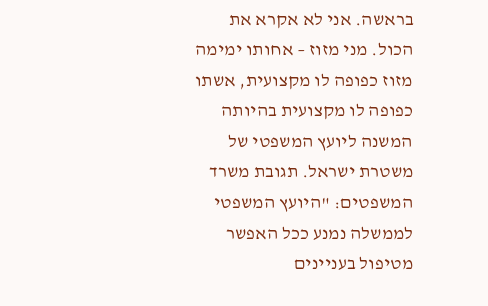בראשה. אני לא אקרא את הכול. מני מזוז – אחותו ימימה מזוז כפופה לו מקצועית, אשתו כפופה לו מקצועית בהיותה המשנה ליועץ המשפטי של משטרת ישראל. תגובת משרד המשפטים: "היועץ המשפטי לממשלה נמנע ככל האפשר מטיפול בעניינים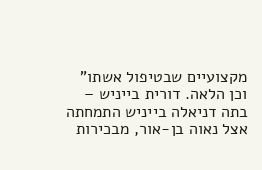מקצועיים שבטיפול אשתו" וכן הלאה. דורית בייניש – בתה דניאלה בייניש התמחתה אצל נאוה בן-אור, מבכירות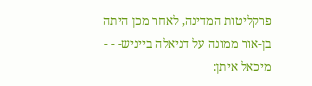פרקליטות המדינה, לאחר מכן היתה בן-אור ממונה על דניאלה בייניש- - -
מיכאל איתן: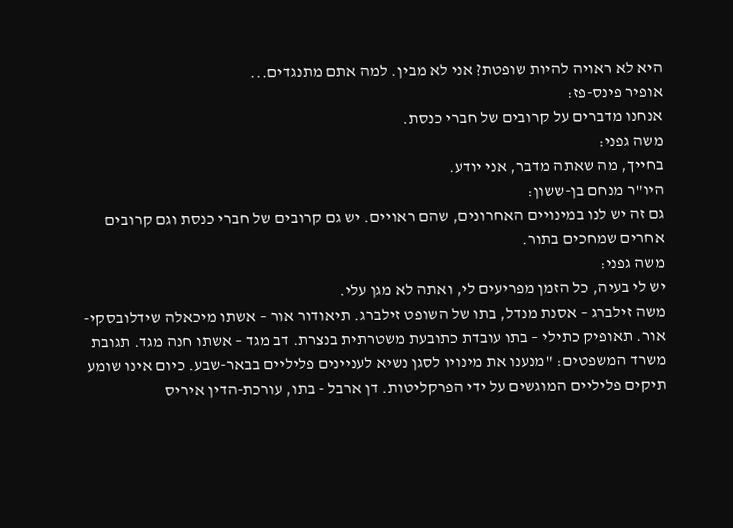היא לא ראויה להיות שופטת? אני לא מבין. למה אתם מתנגדים...
אופיר פינס-פז:
אנחנו מדברים על קרובים של חברי כנסת.
משה גפני:
בחייך, מה שאתה מדבר, אני יודע.
היו"ר מנחם בן-ששון:
גם זה יש לנו במינויים האחרונים, שהם ראויים. יש גם קרובים של חברי כנסת וגם קרובים אחרים שמחכים בתור.
משה גפני:
יש לי בעיה, כל הזמן מפריעים לי, ואתה לא מגן עלי.
משה זילברג – אסנת מנדל, בתו של השופט זילברג. תיאודור אור – אשתו מיכאלה שידלובסקי-אור. תאופיק כתילי – בתו עובדת כתובעת משטרתית בנצרת. דב מגד – אשתו חנה מגד. תגובת משרד המשפטים: "מנענו את מינויו לסגן נשיא לעניינים פליליים בבאר-שבע. כיום אינו שומע תיקים פליליים המוגשים על ידי הפרקליטות. דן ארבל - בתו, עורכת-הדין איריס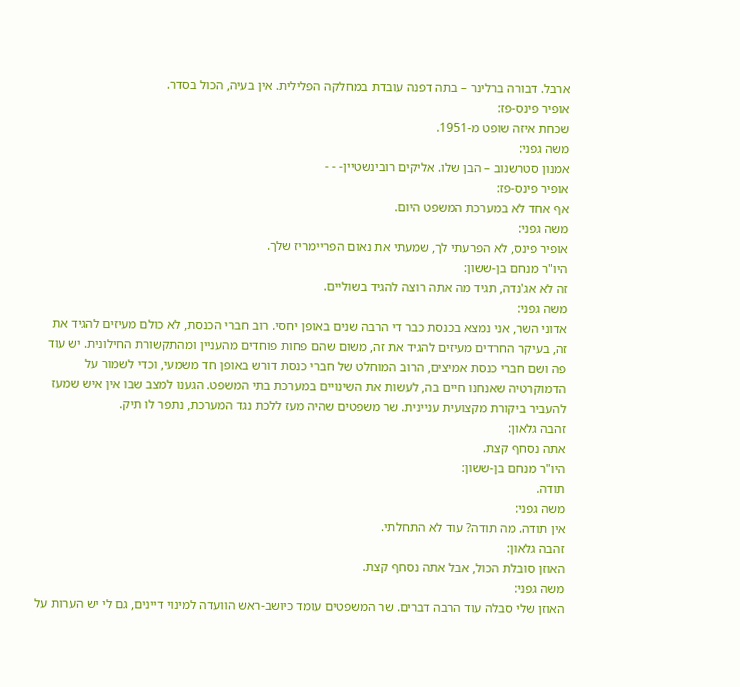ארבל. דבורה ברלינר – בתה דפנה עובדת במחלקה הפלילית. אין בעיה, הכול בסדר.
אופיר פינס-פז:
שכחת איזה שופט מ-1951.
משה גפני:
אמנון סטרשנוב – הבן שלו. אליקים רובינשטיין- - -
אופיר פינס-פז:
אף אחד לא במערכת המשפט היום.
משה גפני:
אופיר פינס, לא הפרעתי לך, שמעתי את נאום הפריימריז שלך.
היו"ר מנחם בן-ששון:
זה לא אג'נדה, תגיד מה אתה רוצה להגיד בשוליים.
משה גפני:
אדוני השר, אני נמצא בכנסת כבר די הרבה שנים באופן יחסי. רוב חברי הכנסת, לא כולם מעיזים להגיד את זה, בעיקר החרדים מעיזים להגיד את זה, משום שהם פחות פוחדים מהעניין ומהתקשורת החילונית. יש עוד פה ושם חברי כנסת אמיצים, הרוב המוחלט של חברי כנסת דורש באופן חד משמעי, וכדי לשמור על הדמוקרטיה שאנחנו חיים בה, לעשות את השינויים במערכת בתי המשפט. הגענו למצב שבו אין איש שמעז להעביר ביקורת מקצועית עניינית. שר משפטים שהיה מעז ללכת נגד המערכת, נתפר לו תיק.
זהבה גלאון:
אתה נסחף קצת.
היו"ר מנחם בן-ששון:
תודה.
משה גפני:
אין תודה. מה תודה? עוד לא התחלתי.
זהבה גלאון:
האוזן סובלת הכול, אבל אתה נסחף קצת.
משה גפני:
האוזן שלי סבלה עוד הרבה דברים. שר המשפטים עומד כיושב-ראש הוועדה למינוי דיינים, גם לי יש הערות על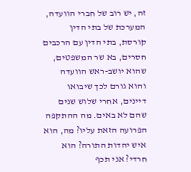זה, יש רוב של חברי הוועדה, המערכת של בתי הדין קורסת, בתי הדין עם הרכבים חסרים, בא שר המשפטים, שהוא יושב-ראש הוועדה והוא גורם לכך שיבואו דיינים, אחרי שלוש שנים שהם לא באים. מה ההתקפה הפרועה הזאת עליו? מה, הוא איש יהדות התורה? הוא חרדי? אני תכף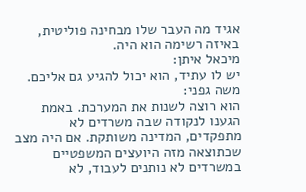אגיד מה העבר שלו מבחינה פוליטית, באיזה רשימה הוא היה.
מיכאל איתן:
יש לו עתיד, הוא יכול להגיע גם אליכם.
משה גפני:
הוא רוצה לשנות את המערכת. באמת הגענו לנקודה שבה משרדים לא מתפקדים, המדינה משותקת. אם היה מצב שכתוצאה מזה היועצים המשפטיים במשרדים לא נותנים לעבוד, לא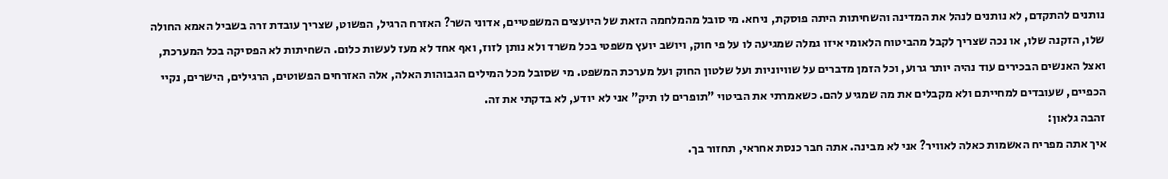נותנים להתקדם, לא נותנים לנהל את המדינה והשחיתות היתה פוסקת, ניחא. מי סובל מהמלחמה הזאת של היועצים המשפטיים, אדוני השר? האזרח הרגיל, הפשוט, שצריך עובדת זרה בשביל האמא החולה שלו, הזקנה שלו, או נכה שצריך לקבל מהביטוח הלאומי איזו גמלה שמגיעה לו על פי חוק, ויושב יועץ משפטי בכל משרד ולא נותן לזוז, ואף אחד לא מעז לעשות כלום. השחיתות לא הפסיקה בכל המערכת, ואצל האנשים הבכירים עוד נהיה יותר גרוע, וכל הזמן מדברים על שוויוניות ועל שלטון החוק ועל מערכת המשפט. מי שסובל מכל המילים הגבוהות האלה, אלה האזרחים הפשוטים, הרגילים, הישרים, נקיי הכפיים, שעובדים למחייתם ולא מקבלים את מה שמגיע להם. כשאמרתי את הביטוי "תופרים לו תיק" אני לא יודע, לא בדקתי את זה.
זהבה גלאון:
איך אתה מפריח האשמות כאלה לאוויר? אני לא מבינה. אתה חבר כנסת אחראי, תחזור בך.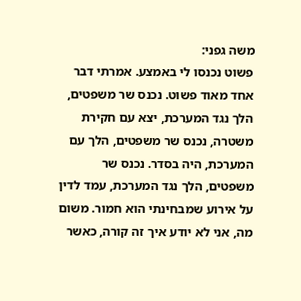משה גפני:
פשוט נכנסו לי באמצע. אמרתי דבר אחד מאוד פשוט. נכנס שר משפטים, הלך נגד המערכת, יצא עם חקירת משטרה, נכנס שר משפטים, הלך עם המערכת, היה בסדר. נכנס שר משפטים, הלך נגד המערכת, עמד לדין על אירוע שמבחינתי הוא חמור. משום מה, אני לא יודע איך זה קורה, כאשר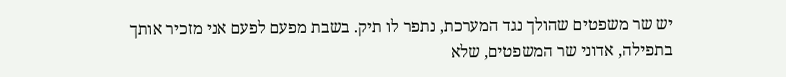יש שר משפטים שהולך נגד המערכת, נתפר לו תיק. בשבת מפעם לפעם אני מזכיר אותך בתפילה, אדוני שר המשפטים, שלא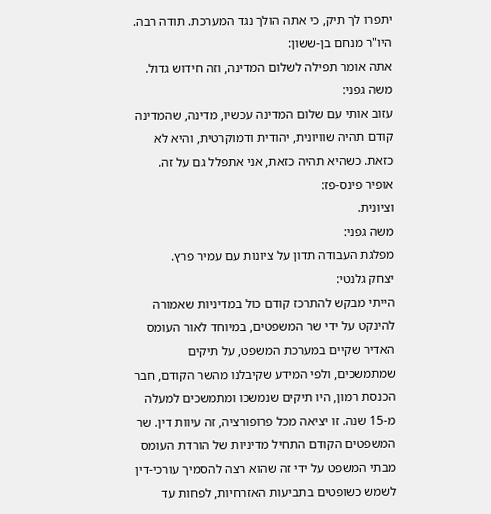יתפרו לך תיק, כי אתה הולך נגד המערכת. תודה רבה.
היו"ר מנחם בן-ששון:
אתה אומר תפילה לשלום המדינה, וזה חידוש גדול.
משה גפני:
עזוב אותי עם שלום המדינה עכשיו, מדינה, שהמדינה קודם תהיה שוויונית, יהודית ודמוקרטית, והיא לא כזאת. כשהיא תהיה כזאת, אני אתפלל גם על זה.
אופיר פינס-פז:
וציונית.
משה גפני:
מפלגת העבודה תדון על ציונות עם עמיר פרץ.
יצחק גלנטי:
הייתי מבקש להתרכז קודם כול במדיניות שאמורה להינקט על ידי שר המשפטים, במיוחד לאור העומס האדיר שקיים במערכת המשפט, על תיקים שמתמשכים, ולפי המידע שקיבלנו מהשר הקודם, חבר הכנסת רמון, היו תיקים שנמשכו ומתמשכים למעלה מ-15 שנה. זו יציאה מכל פרופורציה, זה עיוות דין. שר המשפטים הקודם התחיל מדיניות של הורדת העומס מבתי המשפט על ידי זה שהוא רצה להסמיך עורכי-דין לשמש כשופטים בתביעות האזרחיות, לפחות עד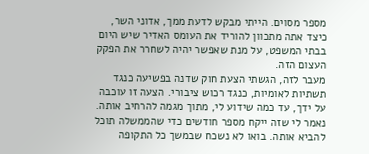מספר מסוים. הייתי מבקש לדעת ממך, אדוני השר, כיצד אתה מתכוון להוריד את העומס האדיר שיש היום בבתי המשפט, על מנת שאפשר יהיה לשחרר את הפקק העצום הזה.
מעבר לזה, הגשתי הצעת חוק שדנה בפשיעה כנגד תשתיות לאומיות, כנגד רכוש ציבורי. הצעה זו עוכבה על ידך, עד כמה שידוע לי, מתוך מגמה להרחיב אותה. נאמר לי שזה ייקח מספר חודשים כדי שהממשלה תוכל להביא אותה. בואו לא נשכח שבמשך כל התקופה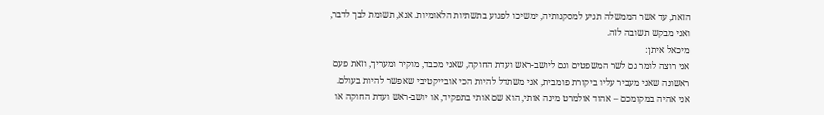הזאת, עד אשר הממשלה תגיע למסקנותיה, ימשיכו לפגוע בתשתיות הלאומיות. אנא, תשומת לבך לדבר, ואני מבקש תשובה לזה.
מיכאל איתן:
אני רוצה לומר גם לשר המשפטים וגם ליושב-ראש ועדת החוקה, שאני מכבד, מוקיר ומעריך, וזאת פעם ראשונה שאני מעביר עליו ביקורת פומבית, אני משתדל להיות הכי אובייקטיבי שאפשר להיות בעולם. אני אהיה במקומכם – אהוד אולמרט מינה אותי, הוא שם אותי בתפקיד, או יושב-ראש ועדת החוקה או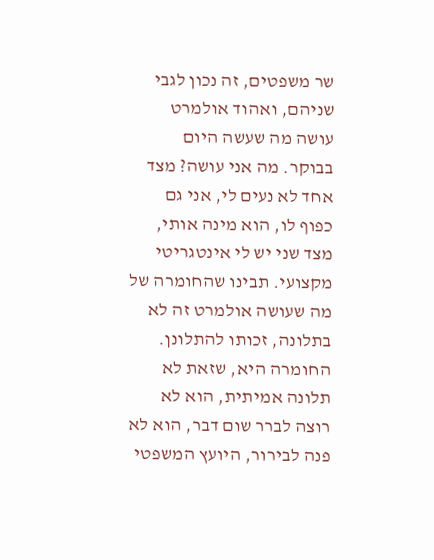שר משפטים, זה נכון לגבי שניהם, ואהוד אולמרט עושה מה שעשה היום בבוקר. מה אני עושה? מצד אחד לא נעים לי, אני גם כפוף לו, הוא מינה אותי, מצד שני יש לי אינטגריטי מקצועי. תבינו שהחומרה של מה שעושה אולמרט זה לא בתלונה, זכותו להתלונן. החומרה היא, שזאת לא תלונה אמיתית, הוא לא רוצה לברר שום דבר, הוא לא פנה לבירור, היועץ המשפטי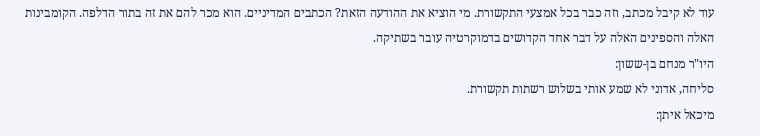עוד לא קיבל מכתב, וזה כבר בכל אמצעי התקשורת. מי הוציא את ההודעה הזאת? הכתבים המדיניים. הוא מכר להם את זה בתור הדלפה. הקומבינות האלה והספינים האלה על דבר אחד הקדושים בדמוקרטיה עובר בשתיקה.
היו"ר מנחם בן-ששון:
סליחה, אדוני לא שמע אותי בשלוש רשתות תקשורת.
מיכאל איתן: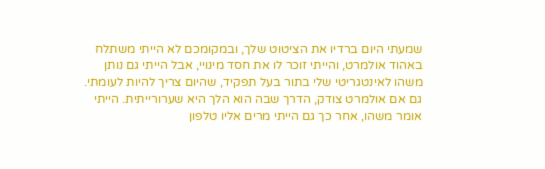שמעתי היום ברדיו את הציטוט שלך, ובמקומכם לא הייתי משתלח באהוד אולמרט, והייתי זוכר לו את חסד מינויי, אבל הייתי גם נותן משהו לאינטגריטי שלי בתור בעל תפקיד, שהיום צריך להיות לעומתי. גם אם אולמרט צודק, הדרך שבה הוא הלך היא שערורייתית. הייתי אומר משהו, אחר כך גם הייתי מרים אליו טלפון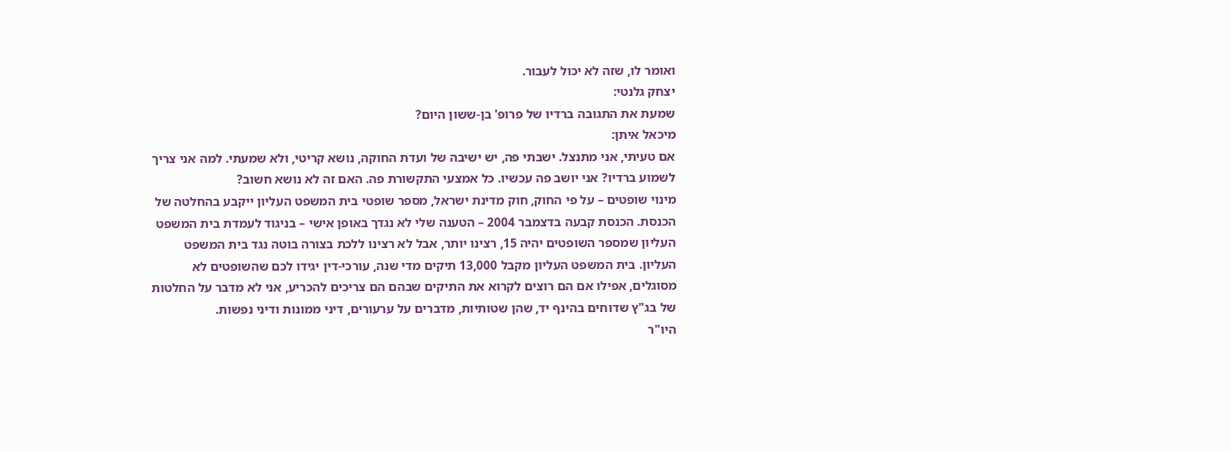ואומר לו, שזה לא יכול לעבור.
יצחק גלנטי:
שמעת את התגובה ברדיו של פרופ' בן-ששון היום?
מיכאל איתן:
אם טעיתי, אני מתנצל. ישבתי פה, יש ישיבה של ועדת החוקה, נושא קריטי, ולא שמעתי. למה אני צריך לשמוע ברדיו? אני יושב פה עכשיו. כל אמצעי התקשורת פה. האם זה לא נושא חשוב?
מינוי שופטים – על פי החוק, חוק מדינת ישראל, מספר שופטי בית המשפט העליון ייקבע בהחלטה של הכנסת. הכנסת קבעה בדצמבר 2004 – הטענה שלי לא נגדך באופן אישי – בניגוד לעמדת בית המשפט העליון שמספר השופטים יהיה 15, רצינו יותר, אבל לא רצינו ללכת בצורה בוטה נגד בית המשפט העליון. בית המשפט העליון מקבל 13,000 תיקים מדי שנה, עורכי-דין יגידו לכם שהשופטים לא מסוגלים, אפילו אם הם רוצים לקרוא את התיקים שבהם הם צריכים להכריע, אני לא מדבר על החלטות של בג"ץ שדוחים בהינף יד, שהן שטותיות, מדברים על ערעורים, דיני ממונות ודיני נפשות.
היו"ר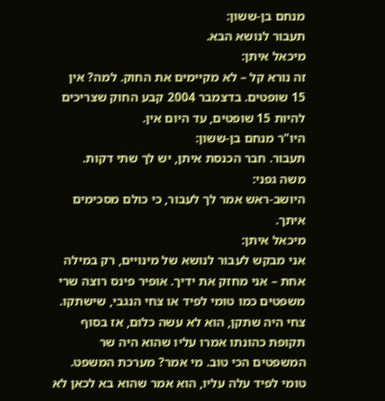מנחם בן-ששון:
תעבור לנושא הבא.
מיכאל איתן:
זה נורא קל – לא מקיימים את החוק. למה? אין 15 שופטים. בדצמבר 2004 קבע החוק שצריכים להיות 15 שופטים, עד היום אין.
היו"ר מנחם בן-ששון:
תעבור. חבר הכנסת איתן, יש לך שתי דקות.
משה גפני:
היושב-ראש אמר לך לעבור, כי כולם מסכימים איתך.
מיכאל איתן:
אני מבקש לעבור לנושא של מינויים, רק במילה אחת – אני מחזק את ידיך. אופיר פינס רוצה שרי משפטים כמו טומי לפיד או צחי הנגבי, שישתקו. צחי היה שתקן, הוא לא עשה כלום, אז בסוף תקופת כהונתו אמרו עליו שהוא היה שר המשפטים הכי טוב. מי אמר? מערכת המשפט. טומי לפיד עלה עליו, הוא אמר שהוא בא לכאן לא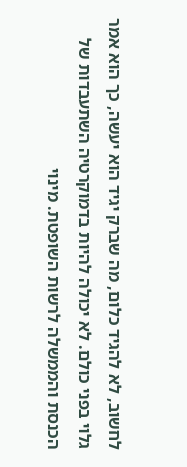לחשוב, לא להגיד כלום, מה שברק יגיד הוא יעשה, כך הוא אמר גלוי בפני כולם. לא יכולה להיות בדמוקרטיה השתעבדות של הכנסת והממשלה לרשות השופטת. מינוי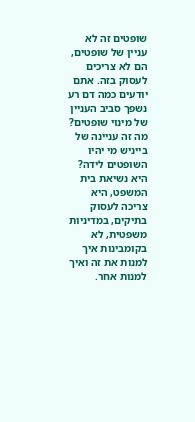שופטים זה לא עניין של שופטים, הם לא צריכים לעסוק בזה. אתם יודעים כמה דם רע נשפך סביב העניין של מינוי שופטים? מה זה עניינה של בייניש מי יהיו השופטים לידה? היא נשיאת בית המשפט, היא צריכה לעסוק בתיקים, במדיניות משפטית, לא בקומבינות איך למנות את זה ואיך למנות אחר.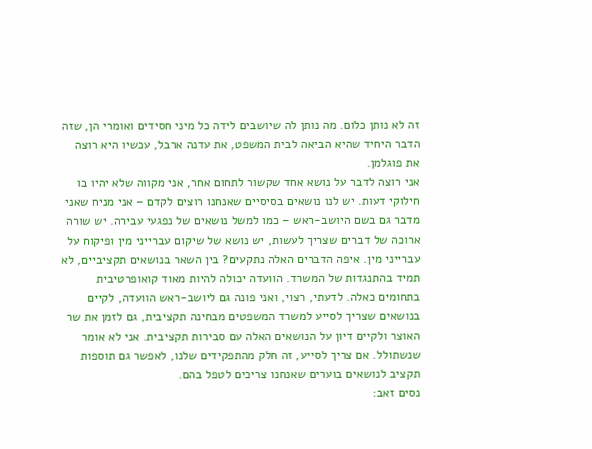זה לא נותן כלום. מה נותן לה שיושבים לידה כל מיני חסידים ואומרי הן, שזה הדבר היחיד שהיא הביאה לבית המשפט, את עדנה ארבל, עכשיו היא רוצה את פוגלמן.
אני רוצה לדבר על נושא אחד שקשור לתחום אחר, אני מקווה שלא יהיו בו חילוקי דעות. יש לנו נושאים בסיסיים שאנחנו רוצים לקדם – אני מניח שאני מדבר גם בשם היושב-ראש – כמו למשל נושאים של נפגעי עבירה. יש שורה ארוכה של דברים שצריך לעשות, יש נושא של שיקום עברייני מין ופיקוח על עברייני מין. איפה הדברים האלה נתקעים? בין השאר בנושאים תקציביים, לא תמיד בהתנגדות של המשרד. הוועדה יכולה להיות מאוד קואופרטיבית בתחומים כאלה. לדעתי, רצוי, ואני פונה גם ליושב-ראש הוועדה, לקיים בנושאים שצריך לסייע למשרד המשפטים מבחינה תקציבית, גם לזמן את שר האוצר ולקיים דיון על הנושאים האלה עם סבירות תקציבית. אני לא אומר שנשתולל. אם צריך לסייע, זה חלק מהתפקידים שלנו, לאפשר גם תוספות תקציב לנושאים בוערים שאנחנו צריכים לטפל בהם.
נסים זאב: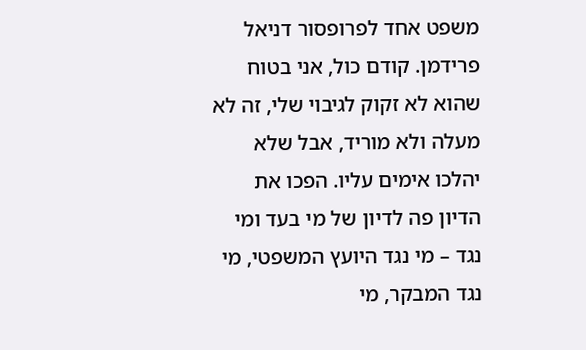משפט אחד לפרופסור דניאל פרידמן. קודם כול, אני בטוח שהוא לא זקוק לגיבוי שלי, זה לא מעלה ולא מוריד, אבל שלא יהלכו אימים עליו. הפכו את הדיון פה לדיון של מי בעד ומי נגד – מי נגד היועץ המשפטי, מי נגד המבקר, מי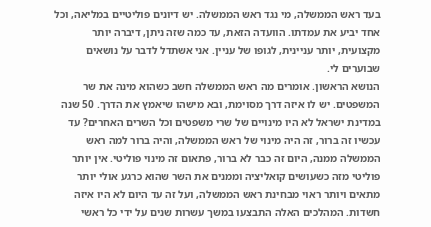בעד ראש הממשלה, מי נגד ראש הממשלה. יש דיונים פוליטיים במליאה, וכל אחד יביע את עמדתו. הוועדה הזאת, עד כמה שזה ניתן, דיברה יותר מקצועית, יותר עניינית, לגופו של עניין. אני אשתדל לדבר על נושאים שבוערים לי.
הנושא הראשון. אומרים מה ראש הממשלה חשב כשהוא מינה את שר המשפטים. יש לו איזה דרך מסוימת, ובא מישהו שיאמץ את הדרך. 50 שנה במדינת ישראל לא היו מינויים של שרי משפטים וכל השרים האחרים? עד עכשיו זה ברור, זה היה מינוי של ראש הממשלה, והיה ברור למה ראש הממשלה ממנה, היום זה כבר לא ברור, פתאום זה מינוי פוליטי. אין יותר פוליטי מזה כשעושים קואליציה וממנים את השר שהוא כרגע אולי יותר מתאים ויותר ראוי מבחינת ראש הממשלה, ועל זה עד היום לא היו איזה חשדות. המהלכים האלה התבצעו במשך עשרות שנים על ידי כל ראשי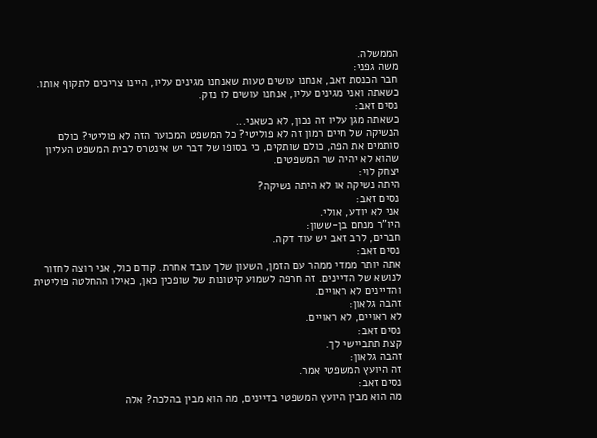הממשלה.
משה גפני:
חבר הכנסת זאב, אנחנו עושים טעות שאנחנו מגינים עליו, היינו צריכים לתקוף אותו. כשאתה ואני מגינים עליו, אנחנו עושים לו נזק.
נסים זאב:
כשאתה מגן עליו זה נכון, לא כשאני...
הנשיקה של חיים רמון זה לא פוליטי? כל המשפט המכוער הזה לא פוליטי? כולם סותמים את הפה, כולם שותקים, כי בסופו של דבר יש אינטרס לבית המשפט העליון שהוא לא יהיה שר המשפטים.
יצחק לוי:
היתה נשיקה או לא היתה נשיקה?
נסים זאב:
אני לא יודע, אולי.
היו"ר מנחם בן-ששון:
חברים, לרב זאב יש עוד דקה.
נסים זאב:
אתה יותר ממדי ממהר עם הזמן, השעון שלך עובד אחרת. קודם כול, אני רוצה לחזור לנושא של הדיינים. זה חרפה לשמוע קיטונות של שופכין כאן, כאילו ההחלטה פוליטית והדיינים לא ראויים.
זהבה גלאון:
לא ראויים, לא ראויים.
נסים זאב:
קצת תתביישי לך.
זהבה גלאון:
זה היועץ המשפטי אמר.
נסים זאב:
מה הוא מבין היועץ המשפטי בדיינים, מה הוא מבין בהלכה? אלה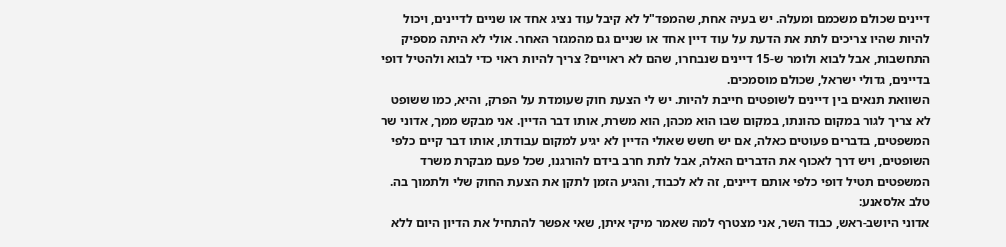דיינים שכולם משכמם ומעלה. יש בעיה אחת, שהמפד"ל לא קיבל עוד נציג אחד או שניים לדיינים, ויכול להיות שהיו צריכים לתת את הדעת על עוד דיין אחד או שניים גם מהמגזר האחר. אולי לא היתה מספיק התחשבות, אבל לבוא ולומר ש-15 דיינים שנבחרו, שהם לא ראויים? צריך להיות ראוי כדי לבוא ולהטיל דופי בדיינים, גדולי ישראל, שכולם מוסמכים.
השוואת תנאים בין דיינים לשופטים חייבת להיות. יש לי הצעת חוק שעומדת על הפרק, והיא, כמו ששופט לא צריך לגור במקום כהונתו, במקום שבו הוא מכהן, הוא משרת, אותו דבר הדיין. אני מבקש ממך, אדוני שר המשפטים, בדברים פעוטים כאלה, אם יש חשש שאולי הדיין לא יגיע למקום עבודתו, אותו דבר קיים כלפי השופטים, ויש דרך לאכוף את הדברים האלה, אבל לתת חרב בידם להורגנו, שכל פעם מבקרת משרד המשפטים תטיל דופי כלפי אותם דיינים, זה לא לכבוד, והגיע הזמן לתקן את הצעת החוק שלי ולתמוך בה.
טלב אלסאנע:
אדוני היושב-ראש, כבוד השר, אני מצטרף למה שאמר מיקי איתן, שאי אפשר להתחיל את הדיון היום ללא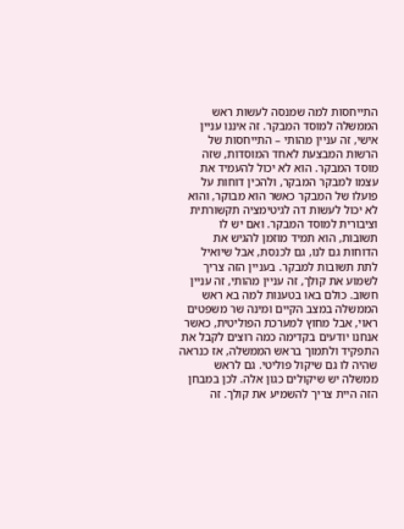התייחסות למה שמנסה לעשות ראש הממשלה למוסד המבקר. זה איננו עניין אישי, זה עניין מהותי – התייחסות של הרשות המבצעת לאחד המוסדות, שזה מוסד המבקר. הוא לא יכול להעמיד את עצמו למבקר המבקר, ולהכין דוחות על פועלו של המבקר כאשר הוא מבוקר, והוא לא יכול לעשות דה לגיטימציה תקשורתית וציבורית למוסד המבקר. ואם יש לו תשובות, הוא תמיד מוזמן להגיש את הדוחות גם לנו, גם לכנסת, אבל שיואיל לתת תשובות למבקר. בעניין הזה צריך לשמוע את קולך, זה עניין מהותי, זה עניין חשוב. כולם באו בטענות למה בא ראש הממשלה במצב הקיים ומינה שר משפטים ראוי, אבל מחוץ למערכת הפוליטית, כאשר אנחנו יודעים בקדימה כמה רוצים לקבל את התפקיד ולתמוך בראש הממשלה, אז כנראה שהיה לו גם שיקול פוליטי. גם לראש ממשלה יש שיקולים כגון אלה. לכן במבחן הזה היית צריך להשמיע את קולך. זה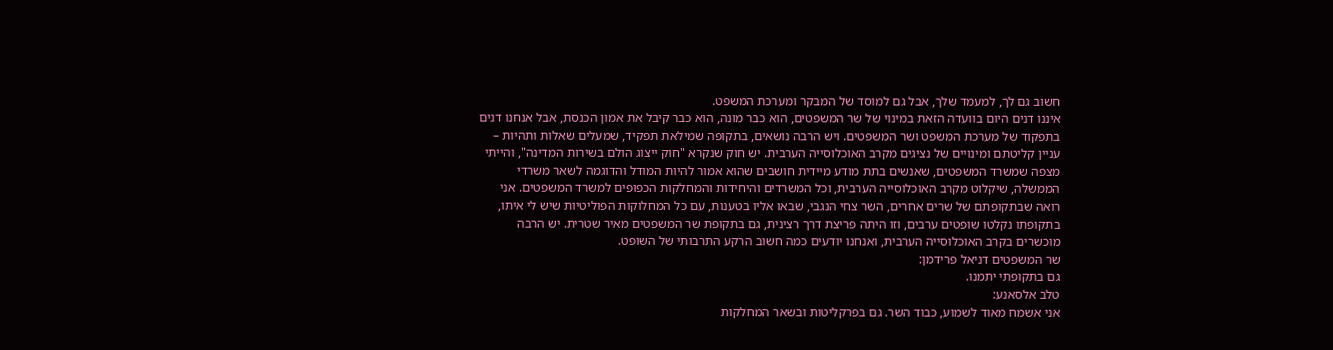חשוב גם לך, למעמד שלך, אבל גם למוסד של המבקר ומערכת המשפט.
איננו דנים היום בוועדה הזאת במינוי של שר המשפטים, הוא כבר מונה, הוא כבר קיבל את אמון הכנסת, אבל אנחנו דנים בתפקוד של מערכת המשפט ושר המשפטים. ויש הרבה נושאים, בתקופה שמילאת תפקיד, שמעלים שאלות ותהיות – עניין קליטתם ומינויים של נציגים מקרב האוכלוסייה הערבית. יש חוק שנקרא "חוק ייצוג הולם בשירות המדינה", והייתי מצפה שמשרד המשפטים, שאנשים בתת מודע מיידית חושבים שהוא אמור להיות המודל והדוגמה לשאר משרדי הממשלה, שיקלוט מקרב האוכלוסייה הערבית, וכל המשרדים והיחידות והמחלקות הכפופים למשרד המשפטים. אני רואה שבתקופתם של שרים אחרים, השר צחי הנגבי, שבאו אליו בטענות, עם כל המחלוקות הפוליטיות שיש לי איתו, בתקופתו נקלטו שופטים ערבים, וזו היתה פריצת דרך רצינית, גם בתקופת שר המשפטים מאיר שטרית. יש הרבה מוכשרים בקרב האוכלוסייה הערבית, ואנחנו יודעים כמה חשוב הרקע התרבותי של השופט.
שר המשפטים דניאל פרידמן:
גם בתקופתי יתמנו.
טלב אלסאנע:
אני אשמח מאוד לשמוע, כבוד השר. גם בפרקליטות ובשאר המחלקות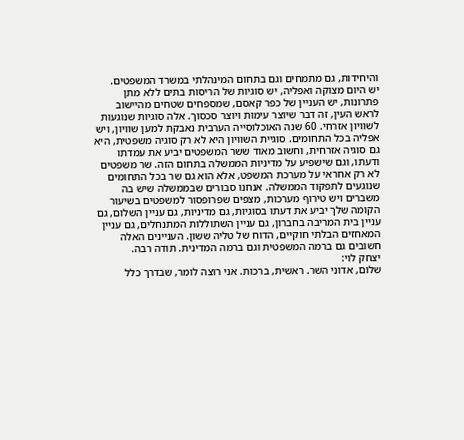והיחידות, גם מתמחים וגם בתחום המינהלתי במשרד המשפטים.
יש היום מצוקה ואפליה, יש סוגיות של הריסות בתים ללא מתן פתרונות, יש העניין של כפר קאסם, שמספחים שטחים מהיישוב לראש העין, זה דבר שיוצר עימות ויוצר סכסוך. אלה סוגיות שנוגעות לשוויון אזרחי. 60 שנה האוכלוסייה הערבית נאבקת למען שוויון, ויש אפליה בכל התחומים. סוגיית השוויון היא לא רק סוגיה משפטית, היא גם סוגיה אזרחית, וחשוב מאוד ששר המשפטים יביע את עמדתו ודעתו, וגם שישפיע על מדיניות הממשלה בתחום הזה. שר משפטים לא רק אחראי על מערכת המשפט, אלא הוא גם שר בכל התחומים שנוגעים לתפקוד הממשלה. אנחנו סבורים שבממשלה שיש בה משברים ויש טירוף מערכות, מצפים שפרופסור למשפטים בשיעור הקומה שלך יביע את דעתו בסוגיות, גם מדיניות, גם עניין השלום, גם עניין בית המריבה בחברון, גם עניין השתוללות המתנחלים, גם עניין המאחזים הבלתי חוקיים, הדוח של טליה ששון. העניינים האלה חשובים גם ברמה המשפטית וגם ברמה המדינית. תודה רבה.
יצחק לוי:
שלום, אדוני השר. ראשית, ברכות. אני רוצה לומר, שבדרך כלל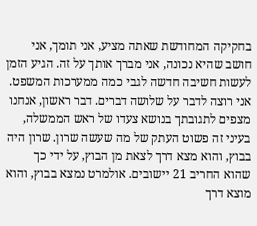בחקיקה המחודשת שאתה מציע, אני תומך, אני חושב שהיא נכונה, אני מברך אותך על זה. הגיע הזמן לעשות חשיבה חדשה לגבי כמה ממערכות המשפט. אני רוצה לדבר על שלושה דברים. דבר ראשון, אנחנו מצפים לתגובתך בנושא צעדו של ראש הממשלה, בעיני זה פשוט העתק של מה שעשה שרון. שרון היה בבוץ, והוא מצא דרך לצאת מן הבוץ, על ידי כך שהוא החריב 21 יישובים. אולמרט נמצא בבוץ, והוא מוצא דרך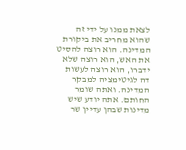לצאת ממנו על ידי זה שהוא מחריב את ביקורת המדינה. הוא רוצה להסיט את האש, הוא רוצה שלא ידברו, הוא רוצה לעשות דה לגיטימציה למבקר המדינה. ואתה שומר החותם. אתה יודע שיש מדינות שבהן עדיין שר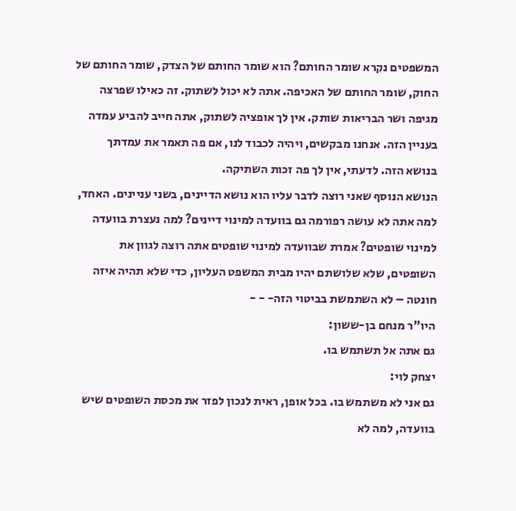המשפטים נקרא שומר החותם? הוא שומר החותם של הצדק, שומר החותם של החוק, שומר החותם של האכיפה. אתה לא יכול לשתוק. זה כאילו שפרצה מגיפה ושר הבריאות שותק. אין לך אופציה לשתוק, אתה חייב להביע עמדה בעניין הזה. אנחנו מבקשים, ויהיה לכבוד לנו, אם פה תאמר את עמדתך בנושא הזה. לדעתי, אין לך פה זכות השתיקה.
הנושא הנוסף שאני רוצה לדבר עליו הוא נושא הדיינים, בשני עניינים. האחד, למה אתה לא עושה רפורמה גם בוועדה למינוי דיינים? למה נעצרת בוועדה למינוי שופטים? אמרת שבוועדה למינוי שופטים אתה רוצה לגוון את השופטים, שלא שלושתם יהיו מבית המשפט העליון, כדי שלא תהיה איזה חונטה – לא השתמשת בביטוי הזה- - -
היו"ר מנחם בן-ששון:
גם אתה אל תשתמש בו.
יצחק לוי:
גם אני לא משתמש בו. בכל אופן, ראית לנכון לפזר את מכסת השופטים שיש בוועדה, למה לא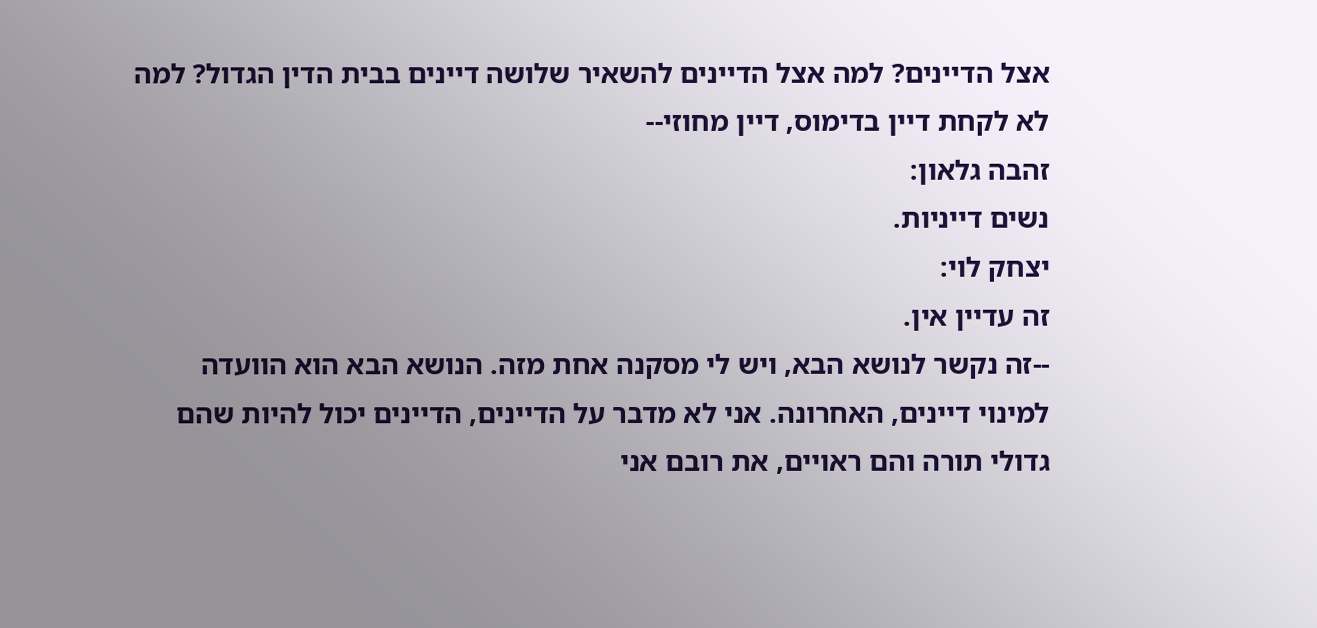אצל הדיינים? למה אצל הדיינים להשאיר שלושה דיינים בבית הדין הגדול? למה לא לקחת דיין בדימוס, דיין מחוזי--
זהבה גלאון:
נשים דייניות.
יצחק לוי:
זה עדיין אין.
--זה נקשר לנושא הבא, ויש לי מסקנה אחת מזה. הנושא הבא הוא הוועדה למינוי דיינים, האחרונה. אני לא מדבר על הדיינים, הדיינים יכול להיות שהם גדולי תורה והם ראויים, את רובם אני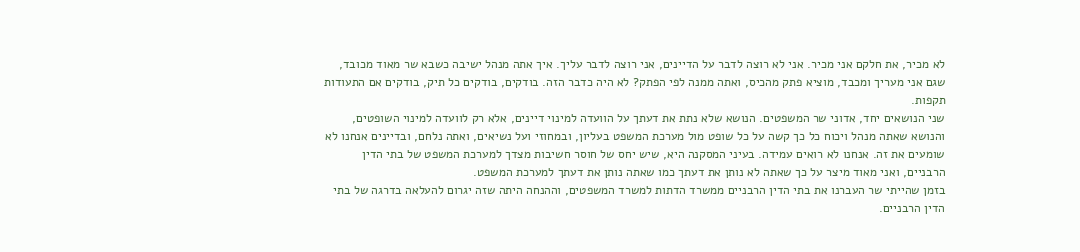לא מכיר, את חלקם אני מכיר. אני לא רוצה לדבר על הדיינים, אני רוצה לדבר עליך. איך אתה מנהל ישיבה כשבא שר מאוד מכובד, שגם אני מעריך ומכבד, מוציא פתק מהכיס, ואתה ממנה לפי הפתק? לא היה כדבר הזה. בודקים, בודקים כל תיק, בודקים אם התעודות תקפות.
שני הנושאים יחד, אדוני שר המשפטים. הנושא שלא נתת את דעתך על הוועדה למינוי דיינים, אלא רק לוועדה למינוי השופטים, והנושא שאתה מנהל ויכוח כל כך קשה על כל שופט מול מערכת המשפט בעליון, ובמחוזי ועל נשיאים, ואתה נלחם, ובדיינים אנחנו לא שומעים את זה. אנחנו לא רואים עמידה. בעיני המסקנה היא, שיש יחס של חוסר חשיבות מצדך למערכת המשפט של בתי הדין הרבניים, ואני מאוד מיצר על כך שאתה לא נותן את דעתך כמו שאתה נותן את דעתך למערכת המשפט.
בזמן שהייתי שר העברנו את בתי הדין הרבניים ממשרד הדתות למשרד המשפטים, וההנחה היתה שזה יגרום להעלאה בדרגה של בתי הדין הרבניים.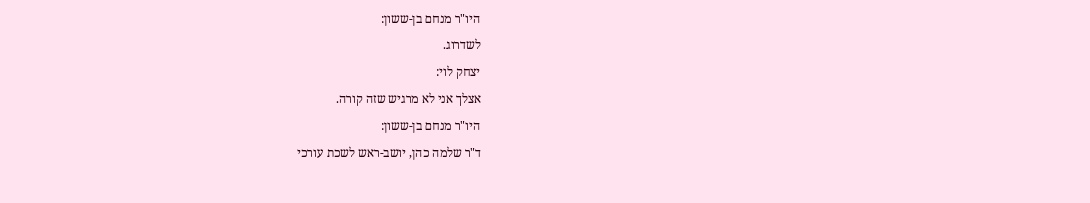היו"ר מנחם בן-ששון:
לשדרוג.
יצחק לוי:
אצלך אני לא מרגיש שזה קורה.
היו"ר מנחם בן-ששון:
ד"ר שלמה כהן, יושב-ראש לשכת עורכי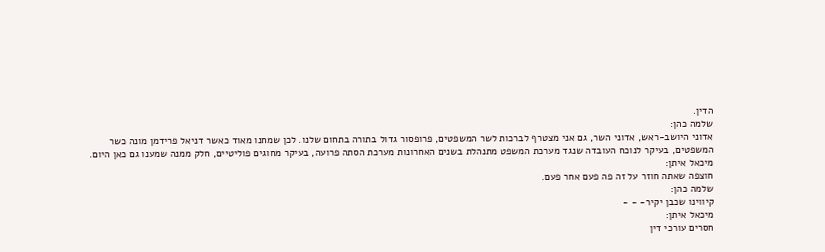הדין.
שלמה כהן:
אדוני היושב-ראש, אדוני השר, גם אני מצטרף לברכות לשר המשפטים, פרופסור גדול בתורה בתחום שלנו. לכן שמחנו מאוד כאשר דניאל פרידמן מונה כשר המשפטים, בעיקר לנוכח העובדה שנגד מערכת המשפט מתנהלת בשנים האחרונות מערכת הסתה פרועה, בעיקר מחוגים פוליטיים, חלק ממנה שמענו גם כאן היום.
מיכאל איתן:
חוצפה שאתה חוזר על זה פה פעם אחר פעם.
שלמה כהן:
קיווינו שכבן יקיר- - -
מיכאל איתן:
חסרים עורכי דין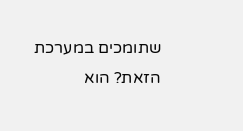שתומכים במערכת הזאת? הוא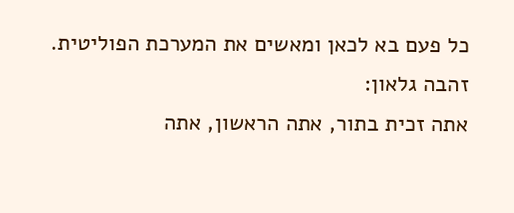כל פעם בא לכאן ומאשים את המערכת הפוליטית.
זהבה גלאון:
אתה זכית בתור, אתה הראשון, אתה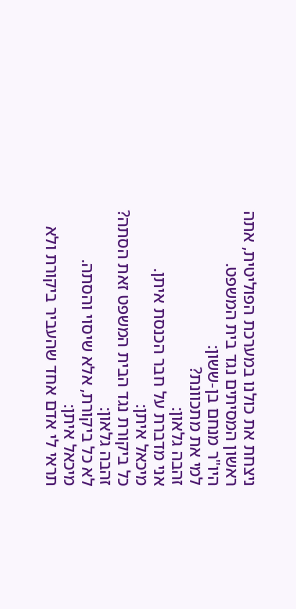ניצחת את כולנו במערכת הפוליטית, אתה ראשון המסיתים נגד בית המשפט.
היו"ר מנחם בן-ששון:
למי את מתכוונת?
זהבה גלאון:
אני מדברת על חבר הכנסת איתן.
מיכאל איתן:
כל ביקורת נגד הבית המשפט זאת הסתה?
זהבה גלאון:
לא כל ביקורת, אלא שיסוי והסתה.
מיכאל איתן:
תראי לי אדם אחד שהעביר ביקורת ולא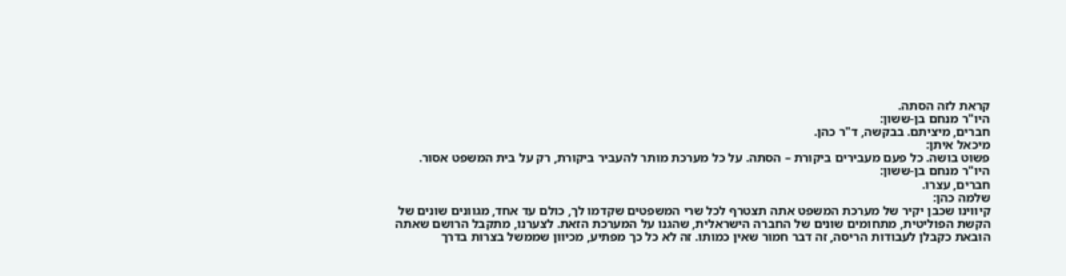קראת לזה הסתה.
היו"ר מנחם בן-ששון:
חברים, מיציתם. בבקשה, ד"ר כהן.
מיכאל איתן:
פשוט בושה. כל פעם מעבירים ביקורת – הסתה. על כל מערכת מותר להעביר ביקורת, רק על בית המשפט אסור.
היו"ר מנחם בן-ששון:
חברים, עצרו.
שלמה כהן:
קיווינו שכבן יקיר של מערכת המשפט אתה תצטרף לכל שרי המשפטים שקדמו לך, כולם עד אחד, מגוונים שונים של הקשת הפוליטית, מתחומים שונים של החברה הישראלית, שהגנו על המערכת הזאת. לצערנו, מתקבל הרושם שאתה הובאת כקבלן לעבודות הריסה, זה דבר חמור שאין כמותו. זה לא כל כך מפתיע, מכיוון שממשל בצרות בדרך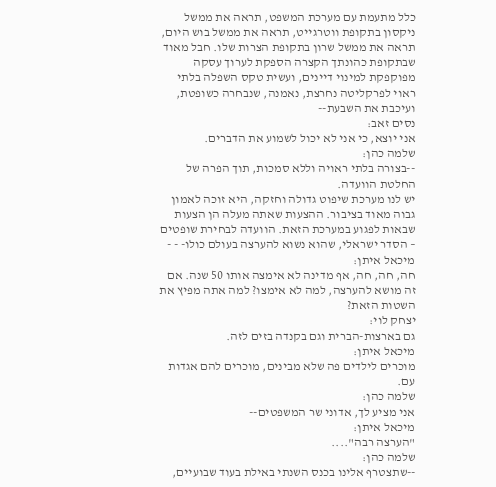כלל מתעמת עם מערכת המשפט, תראה את ממשל ניקסון בתקופת ווטרגייט, תראה את ממשל בוש היום, תראה את ממשל שרון בתקופת הצרות שלו. חבל מאוד שבתקופת כהונתך הקצרה הספקת לערוך עסקה מפוקפקת למינוי דיינים, ועשית טקס השפלה בלתי ראוי לפרקליטה נחרצת, נאמנה, שנבחרה כשופטת, ועיכבת את השבעת--
נסים זאב:
אני יוצא, כי אני לא יכול לשמוע את הדברים.
שלמה כהן:
--בצורה בלתי ראויה וללא סמכות, תוך הפרה של החלטת הוועדה.
יש לנו מערכת שיפוט גדולה וחזקה, היא זוכה לאמון גבוה מאוד בציבור. ההצעות שאתה מעלה הן הצעות שבאות לפגוע במערכת הזאת. הוועדה לבחירת שופטים – הסדר ישראלי, שהוא נשוא להערצה בעולם כולו- - -
מיכאל איתן:
חה, חה, חה, אף מדינה לא אימצה אותו 50 שנה. אם זה מושא להערצה, למה לא אימצו? למה אתה מפיץ את השטות הזאת?
יצחק לוי:
גם בארצות-הברית וגם בקנדה בזים לזה.
מיכאל איתן:
מוכרים לילדים פה שלא מבינים, מוכרים להם אגדות עם.
שלמה כהן:
אני מציע לך, אדוני שר המשפטים--
מיכאל איתן:
"הערצה רבה"....
שלמה כהן:
--שתצטרף אלינו בכנס השנתי באילת בעוד שבועיים,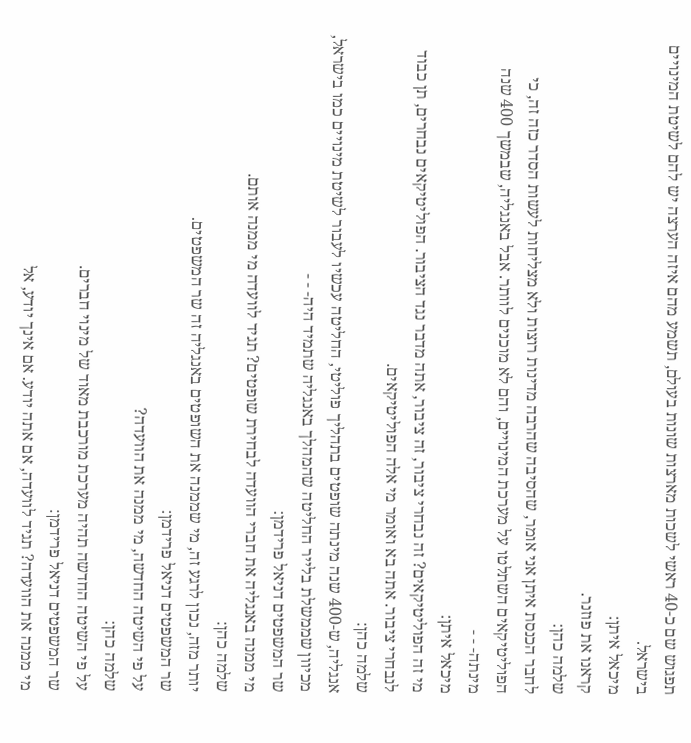תפגוש שם כ-40 ראשי לשכות מארצות שונות בעולם, תשמע מהם איזה הערצה יש להם לשיטת המינויים בישראל.
מיכאל איתן:
קראנו את פוזנר.
שלמה כהן:
לחבר הכנסת איתן אני אומר, שהסיבה שהרבה מדינות רוצות ולא מצליחות לעשות הסדר כזה זה, כי הפוליטיקאים השתלטו על מערכת המינויים, והם לא מוכנים לוותר. אבל באנגליה, שבמשך 400 שנה מינתה- - -
מיכאל איתן:
מי זה הפוליטיקאים? זה נבחרי ציבור, זה ציבור, אתה מדבר נגד הציבור. הפוליטיקאים נבחרים, תן כבוד לנבחרי ציבור. אתה בא ואומר מי אלה הפוליטיקאים.
שלמה כהן:
אנגליה, ש-400 שנה מינתה שופטים בתהליך פוליטי, החליטה עכשיו לעבור לשיטת מינויים כמו בישראל, מכיוון שממשלת בלייר החליטה שהמהלך באנגליה שתמיד היה- - -
שר המשפטים דניאל פרידמן:
מי ממנה באנגליה את חברי הוועדה לבחירת שופטים? תגיד לוועדה מי ממנה אותם.
שלמה כהן:
יותר מזה, נכון לרגע זה, מי שממנה את השופטים באנגליה זה שר המשפטים.
שר המשפטים דניאל פרידמן:
על פי השיטה החדשה, מי ממנה את הוועדה?
שלמה כהן:
על פי השיטה החדשה תהיה מערכת מורכבת מאוד של מינוי חברים.
שר המשפטים דניאל פרידמן:
מי ממנה את הוועדה? תגיד לוועדה, אם אתה יודע. אם אינך יודע, אל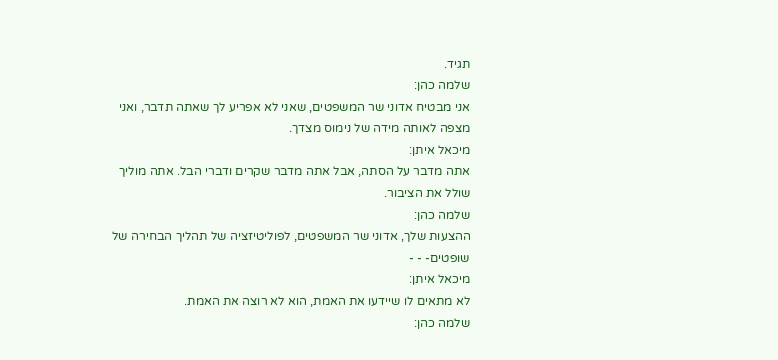תגיד.
שלמה כהן:
אני מבטיח אדוני שר המשפטים, שאני לא אפריע לך שאתה תדבר, ואני מצפה לאותה מידה של נימוס מצדך.
מיכאל איתן:
אתה מדבר על הסתה, אבל אתה מדבר שקרים ודברי הבל. אתה מוליך שולל את הציבור.
שלמה כהן:
ההצעות שלך, אדוני שר המשפטים, לפוליטיזציה של תהליך הבחירה של שופטים- - -
מיכאל איתן:
לא מתאים לו שיידעו את האמת, הוא לא רוצה את האמת.
שלמה כהן: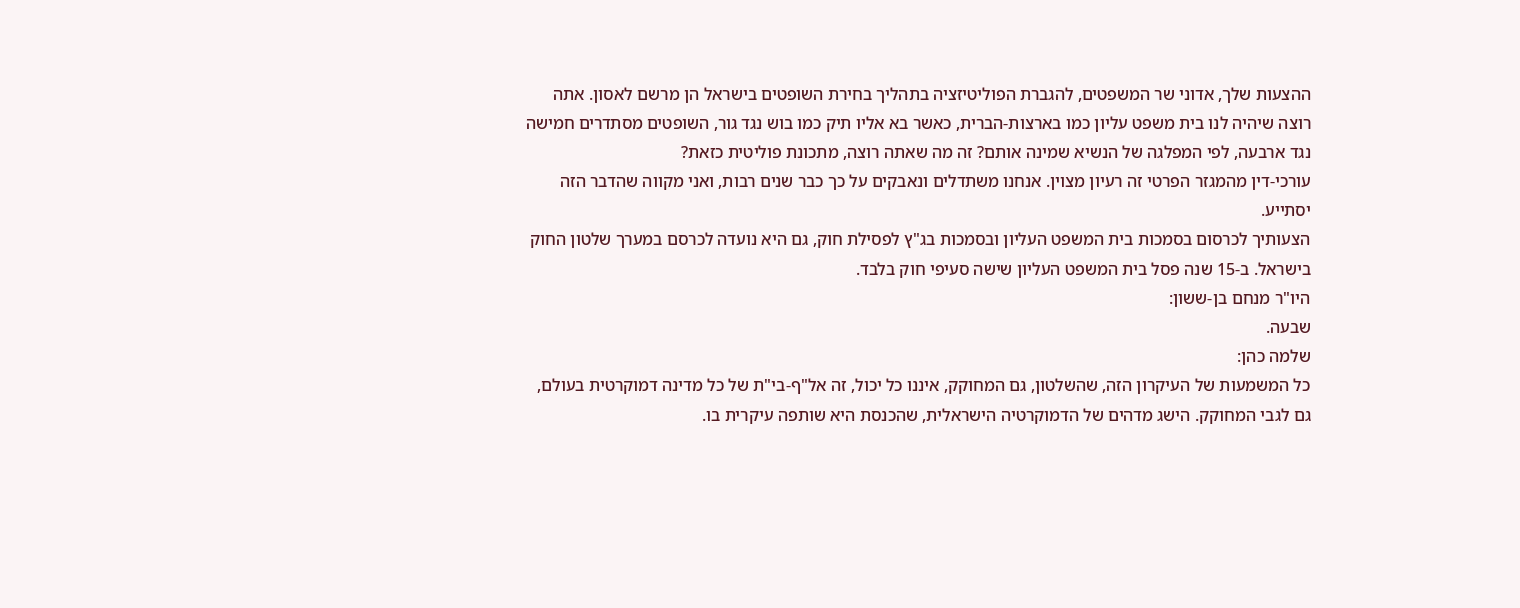ההצעות שלך, אדוני שר המשפטים, להגברת הפוליטיזציה בתהליך בחירת השופטים בישראל הן מרשם לאסון. אתה רוצה שיהיה לנו בית משפט עליון כמו בארצות-הברית, כאשר בא אליו תיק כמו בוש נגד גור, השופטים מסתדרים חמישה נגד ארבעה, לפי המפלגה של הנשיא שמינה אותם? זה מה שאתה רוצה, מתכונת פוליטית כזאת?
עורכי-דין מהמגזר הפרטי זה רעיון מצוין. אנחנו משתדלים ונאבקים על כך כבר שנים רבות, ואני מקווה שהדבר הזה יסתייע.
הצעותיך לכרסום בסמכות בית המשפט העליון ובסמכות בג"ץ לפסילת חוק, גם היא נועדה לכרסם במערך שלטון החוק בישראל. ב-15 שנה פסל בית המשפט העליון שישה סעיפי חוק בלבד.
היו"ר מנחם בן-ששון:
שבעה.
שלמה כהן:
כל המשמעות של העיקרון הזה, שהשלטון, גם המחוקק, איננו כל יכול, זה אל"ף-בי"ת של כל מדינה דמוקרטית בעולם, גם לגבי המחוקק. הישג מדהים של הדמוקרטיה הישראלית, שהכנסת היא שותפה עיקרית בו.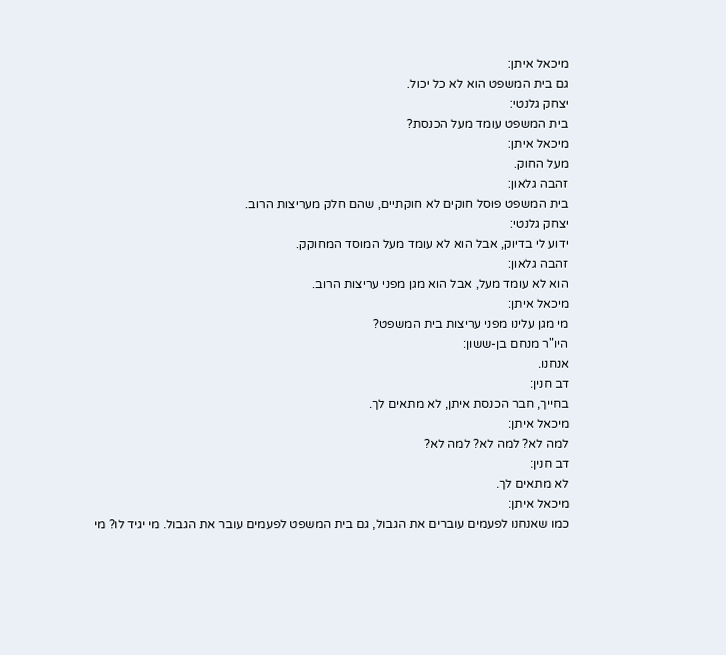מיכאל איתן:
גם בית המשפט הוא לא כל יכול.
יצחק גלנטי:
בית המשפט עומד מעל הכנסת?
מיכאל איתן:
מעל החוק.
זהבה גלאון:
בית המשפט פוסל חוקים לא חוקתיים, שהם חלק מעריצות הרוב.
יצחק גלנטי:
ידוע לי בדיוק, אבל הוא לא עומד מעל המוסד המחוקק.
זהבה גלאון:
הוא לא עומד מעל, אבל הוא מגן מפני עריצות הרוב.
מיכאל איתן:
מי מגן עלינו מפני עריצות בית המשפט?
היו"ר מנחם בן-ששון:
אנחנו.
דב חנין:
בחייך, חבר הכנסת איתן, לא מתאים לך.
מיכאל איתן:
למה לא? למה לא? למה לא?
דב חנין:
לא מתאים לך.
מיכאל איתן:
כמו שאנחנו לפעמים עוברים את הגבול, גם בית המשפט לפעמים עובר את הגבול. מי יגיד לו? מי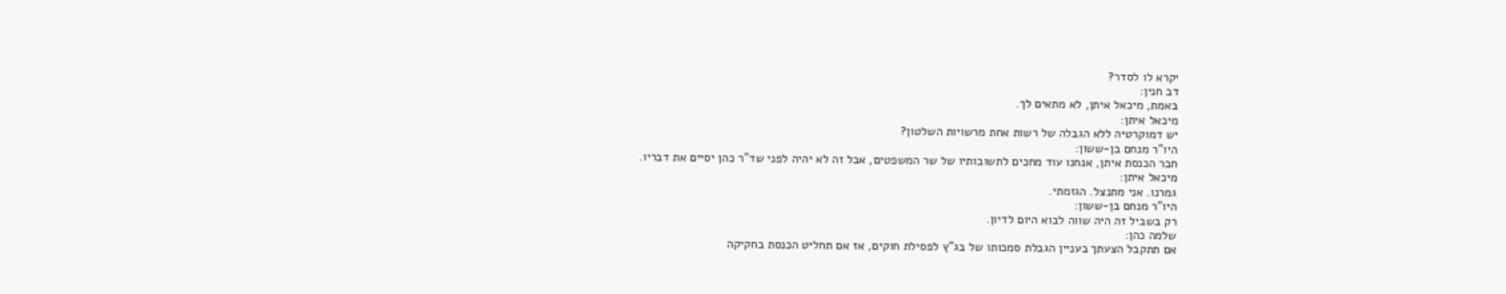יקרא לו לסדר?
דב חנין:
באמת, מיכאל איתן, לא מתאים לך.
מיכאל איתן:
יש דמוקרטיה ללא הגבלה של רשות אחת מרשויות השלטון?
היו"ר מנחם בן-ששון:
חבר הכנסת איתן, אנחנו עוד מחכים לתשובותיו של שר המשפטים, אבל זה לא יהיה לפני שד"ר כהן יסיים את דבריו.
מיכאל איתן:
גמרנו. אני מתנצל. הגזמתי.
היו"ר מנחם בן-ששון:
רק בשביל זה היה שווה לבוא היום לדיון.
שלמה כהן:
אם תתקבל הצעתך בעניין הגבלת סמכותו של בג"ץ לפסילת חוקים, אז אם תחליט הכנסת בחקיקה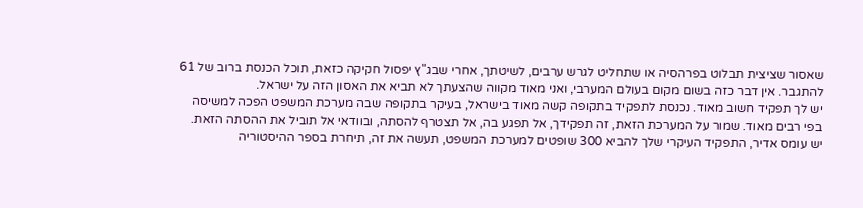שאסור שציצית תבלוט בפרהסיה או שתחליט לגרש ערבים, לשיטתך, אחרי שבג"ץ יפסול חקיקה כזאת, תוכל הכנסת ברוב של 61 להתגבר. אין דבר כזה בשום מקום בעולם המערבי, ואני מאוד מקווה שהצעתך לא תביא את האסון הזה על ישראל.
יש לך תפקיד חשוב מאוד. נכנסת לתפקיד בתקופה קשה מאוד בישראל, בעיקר בתקופה שבה מערכת המשפט הפכה למשיסה בפי רבים מאוד. שמור על המערכת הזאת, זה תפקידך, אל תפגע בה, אל תצטרף להסתה, ובוודאי אל תוביל את ההסתה הזאת. יש עומס אדיר, התפקיד העיקרי שלך להביא 300 שופטים למערכת המשפט, תעשה את זה, תיחרת בספר ההיסטוריה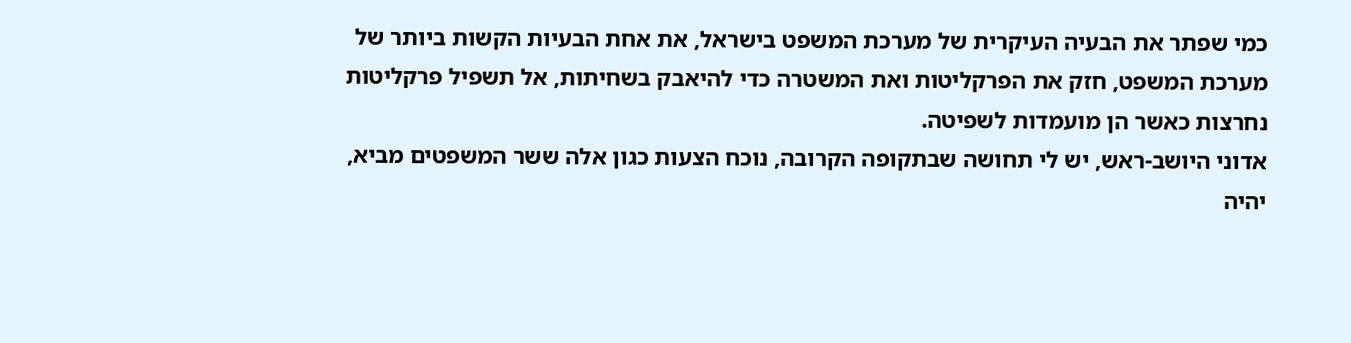כמי שפתר את הבעיה העיקרית של מערכת המשפט בישראל, את אחת הבעיות הקשות ביותר של מערכת המשפט, חזק את הפרקליטות ואת המשטרה כדי להיאבק בשחיתות, אל תשפיל פרקליטות נחרצות כאשר הן מועמדות לשפיטה.
אדוני היושב-ראש, יש לי תחושה שבתקופה הקרובה, נוכח הצעות כגון אלה ששר המשפטים מביא, יהיה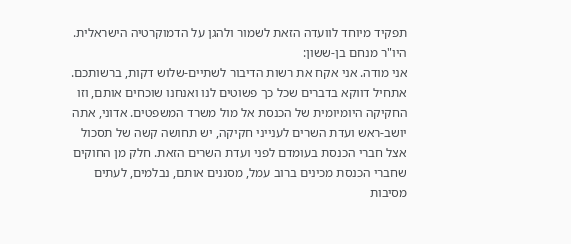תפקיד מיוחד לוועדה הזאת לשמור ולהגן על הדמוקרטיה הישראלית.
היו"ר מנחם בן-ששון:
אני מודה. אני אקח את רשות הדיבור לשתיים-שלוש דקות, ברשותכם. אתחיל דווקא בדברים שכל כך פשוטים לנו ואנחנו שוכחים אותם, וזו החקיקה היומיומית של הכנסת אל מול משרד המשפטים. אדוני, אתה יושב-ראש ועדת השרים לענייני חקיקה, יש תחושה קשה של תסכול אצל חברי הכנסת בעומדם לפני ועדת השרים הזאת. חלק מן החוקים שחברי הכנסת מכינים ברוב עמל, מסננים אותם, נבלמים, לעתים מסיבות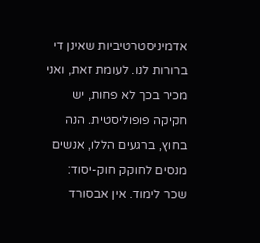אדמיניסטרטיביות שאינן די ברורות לנו. לעומת זאת, ואני מכיר בכך לא פחות, יש חקיקה פופוליסטית. הנה בחוץ, ברגעים הללו, אנשים מנסים לחוקק חוק-יסוד: שכר לימוד. אין אבסורד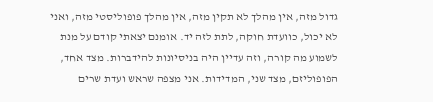גדול מזה, אין מהלך לא תקין מזה, אין מהלך פופוליסטי מזה, ואני לא יכול, כוועדת חוקה, לתת לזה יד. אומנם יצאתי קודם על מנת לשמוע מה קורה, וזה עדיין היה בניסיונות להידברות. מצד אחד, הפופוליזם, מצד שני, המדידות. אני מצפה שראש ועדת שרים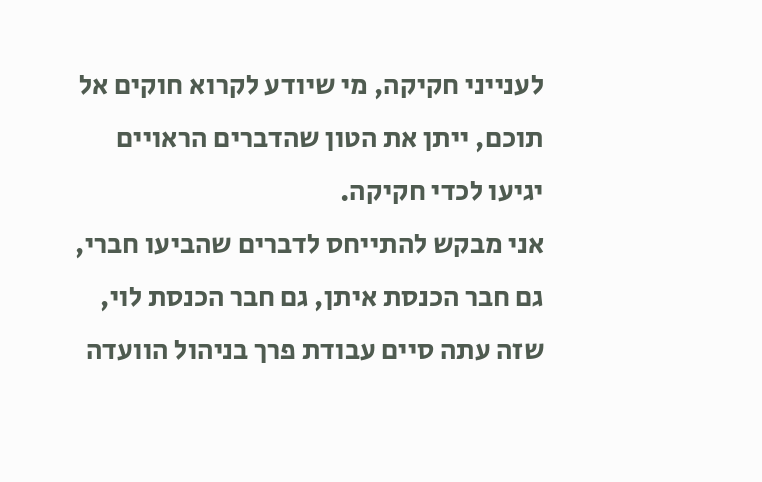לענייני חקיקה, מי שיודע לקרוא חוקים אל תוכם, ייתן את הטון שהדברים הראויים יגיעו לכדי חקיקה.
אני מבקש להתייחס לדברים שהביעו חברי, גם חבר הכנסת איתן, גם חבר הכנסת לוי, שזה עתה סיים עבודת פרך בניהול הוועדה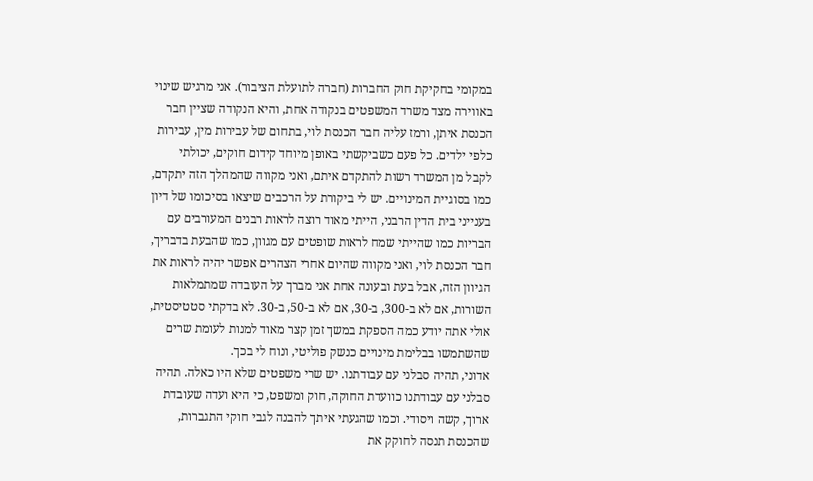במקומי בחקיקת חוק החברות (חברה לתועלת הציבור). אני מרגיש שינוי באווירה מצד משרד המשפטים בנקודה אחת, והיא הנקודה שציין חבר הכנסת איתן, ורמז עליה חבר הכנסת לוי, בתחום של עבירות מין, עבירות כלפי ילדים. כל פעם כשביקשתי באופן מיוחד קידום חוקים, יכולתי לקבל מן המשרד רשות להתקדם איתם, ואני מקווה שהמהלך הזה יתקדם, כמו בסוגיית המינויים. יש לי ביקורת על הרכבים שיצאו בסיכומו של דיון בענייני בית הדין הרבני, הייתי מאוד רוצה לראות רבנים המעורבים עם הבריות כמו שהייתי שמח לראות שופטים עם מגוון, כמו שהבעת בדבריך, חבר הכנסת לוי, ואני מקווה שהיום אחרי הצהרים אפשר יהיה לראות את הגיוון הזה, אבל בעת ובעונה אחת אני מברך על העובדה שמתמלאות השורות, אם לא ב-300, ב-30, אם לא ב-50, ב-30. לא בדקתי סטטיסטית, אולי אתה יודע כמה הספקת במשך זמן קצר מאוד למנות לעומת שרים שהשתמשו בבלימת מינויים כנשק פוליטי, ונוח לי בכך.
אדוני, תהיה סבלני עם עבודתנו. יש שרי משפטים שלא היו כאלה. תהיה סבלני עם עבודתנו כוועדת החוקה, חוק ומשפט, כי היא ועדה שעובדת ארוך, קשה ויסודי. וכמו שהגעתי איתך להבנה לגבי חוקי התגברות, שהכנסת תנסה לחוקק את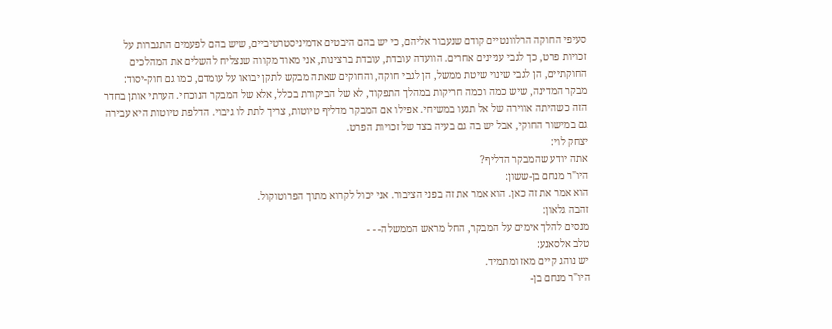סעיפי החוקה הרלוונטיים קודם שנעבור אליהם, כי יש בהם היבטים אדמיניסטרטיביים, שיש בהם לפעמים התגברות על זכויות פרט, כך לגבי עניינים אחרים. הוועדה עובדת, עובדת ברצינות, אני מאוד מקווה שנצליח להשלים את המהלכים החוקתיים, הן לגבי שינוי שיטת ממשל, הן לגבי חוקה, והחוקים שאתה מבקש לתקן יבואו על עומדם, כמו גם חוק-יסוד: מבקר המדינה, שיש כמה וכמה חריקות במהלך התפקוד, לא של הביקורת בכלל, אלא של המבקר הנוכחי. הערתי אותן בחדר הזה כשהיתה אווירה של אל תגעו במשיחי. אפילו אם המבקר מדליף טיוטות, צריך לתת לו גיבוי. הדלפת טיוטות היא עבירה גם במישור החוקי, אבל יש בה גם בעיה בצד של זכויות הפרט.
יצחק לוי:
אתה יודע שהמבקר הדליף?
היו"ר מנחם בן-ששון:
הוא אמר את זה כאן. הוא אמר את זה בפני הציבור. אני יכול לקרוא מתוך הפרוטוקול.
זהבה גלאון:
מנסים להלך אימים על המבקר, החל מראש הממשלה- - -
טלב אלסאנע:
יש נוהג קיים מאז ומתמיד.
היו"ר מנחם בן-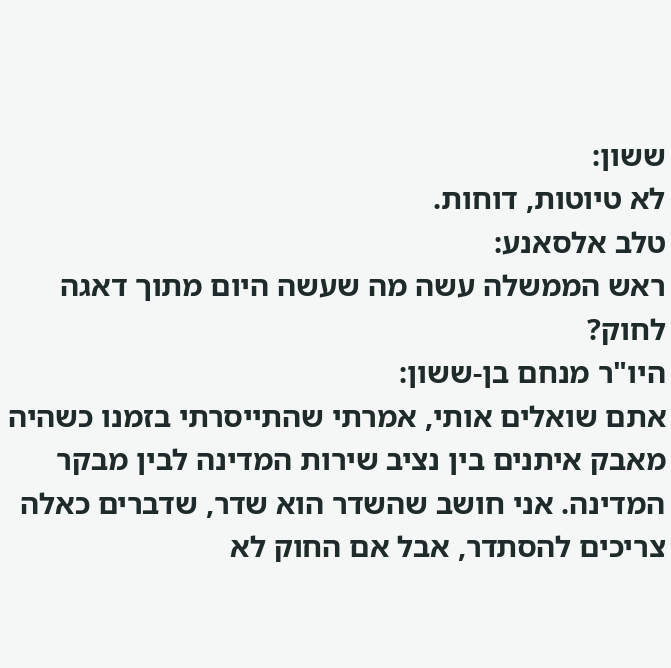ששון:
לא טיוטות, דוחות.
טלב אלסאנע:
ראש הממשלה עשה מה שעשה היום מתוך דאגה לחוק?
היו"ר מנחם בן-ששון:
אתם שואלים אותי, אמרתי שהתייסרתי בזמנו כשהיה מאבק איתנים בין נציב שירות המדינה לבין מבקר המדינה. אני חושב שהשדר הוא שדר, שדברים כאלה צריכים להסתדר, אבל אם החוק לא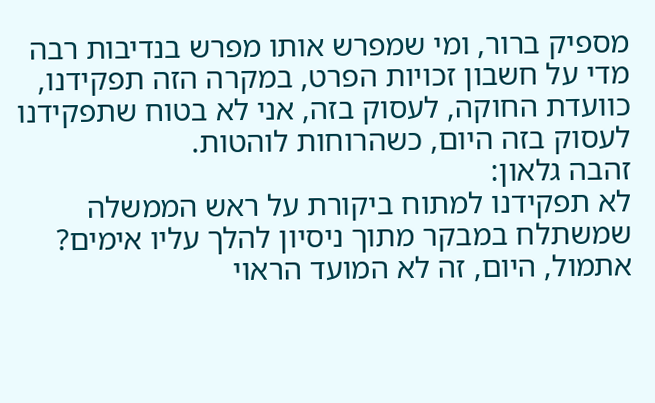מספיק ברור, ומי שמפרש אותו מפרש בנדיבות רבה מדי על חשבון זכויות הפרט, במקרה הזה תפקידנו, כוועדת החוקה, לעסוק בזה, אני לא בטוח שתפקידנו לעסוק בזה היום, כשהרוחות לוהטות.
זהבה גלאון:
לא תפקידנו למתוח ביקורת על ראש הממשלה שמשתלח במבקר מתוך ניסיון להלך עליו אימים? אתמול, היום, זה לא המועד הראוי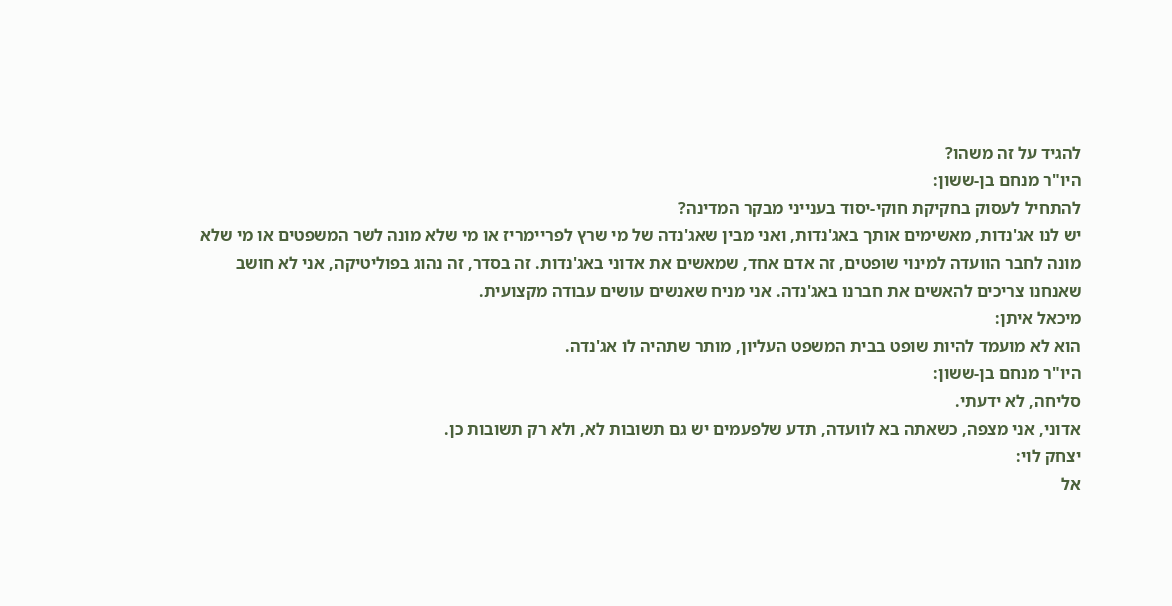להגיד על זה משהו?
היו"ר מנחם בן-ששון:
להתחיל לעסוק בחקיקת חוקי-יסוד בענייני מבקר המדינה?
יש לנו אג'נדות, מאשימים אותך באג'נדות, ואני מבין שאג'נדה של מי שרץ לפריימריז או מי שלא מונה לשר המשפטים או מי שלא מונה לחבר הוועדה למינוי שופטים, זה אדם אחד, שמאשים את אדוני באג'נדות. זה בסדר, זה נהוג בפוליטיקה, אני לא חושב שאנחנו צריכים להאשים את חברנו באג'נדה. אני מניח שאנשים עושים עבודה מקצועית.
מיכאל איתן:
הוא לא מועמד להיות שופט בבית המשפט העליון, מותר שתהיה לו אג'נדה.
היו"ר מנחם בן-ששון:
סליחה, לא ידעתי.
אדוני, אני מצפה, כשאתה בא לוועדה, תדע שלפעמים יש גם תשובות לא, ולא רק תשובות כן.
יצחק לוי:
אל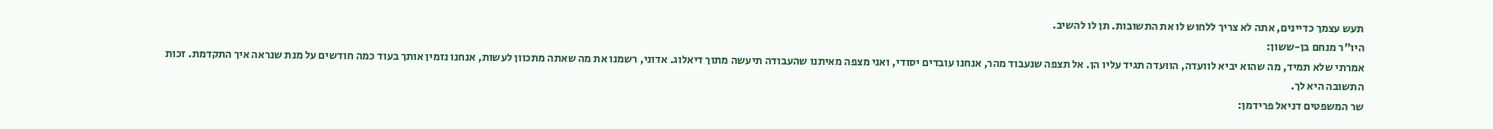תעש עצמך כדיינים, אתה לא צריך ללחוש לו את התשובות. תן לו להשיב.
היו"ר מנחם בן-ששון:
אמרתי שלא תמיד, מה שהוא יביא לוועדה, הוועדה תגיד עליו הן. אל תצפה שנעבוד מהר, אנחנו עובדים יסודי, ואני מצפה מאיתנו שהעבודה תיעשה מתוך דיאלוג. אדוני, רשמנו את מה שאתה מתכוון לעשות, אנחנו נזמין אותך בעוד כמה חודשים על מנת שנראה איך התקדמת. זכות התשובה היא לך.
שר המשפטים דניאל פרידמן: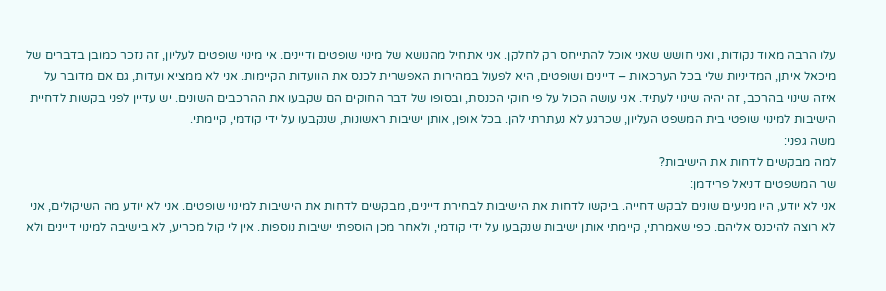עלו הרבה מאוד נקודות, ואני חושש שאני אוכל להתייחס רק לחלקן. אני אתחיל מהנושא של מינוי שופטים ודיינים. אי מינוי שופטים לעליון, זה נזכר כמובן בדברים של מיכאל איתן, המדיניות שלי בכל הערכאות – דיינים ושופטים, היא לפעול במהירות האפשרית לכנס את הוועדות הקיימות. אני לא ממציא ועדות, גם אם מדובר על איזה שינוי בהרכב, זה יהיה שינוי לעתיד. אני עושה הכול על פי חוקי הכנסת, ובסופו של דבר החוקים הם שקבעו את ההרכבים השונים. יש עדיין לפני בקשות לדחיית הישיבות למינוי שופטי בית המשפט העליון, שכרגע לא נעתרתי להן. בכל אופן, אותן ישיבות ראשונות, שנקבעו על ידי קודמי, קיימתי.
משה גפני:
למה מבקשים לדחות את הישיבות?
שר המשפטים דניאל פרידמן:
אני לא יודע, היו מניעים שונים לבקש דחייה. ביקשו לדחות את הישיבות לבחירת דיינים, מבקשים לדחות את הישיבות למינוי שופטים. אני לא יודע מה השיקולים, אני לא רוצה להיכנס אליהם. כפי שאמרתי, קיימתי אותן ישיבות שנקבעו על ידי קודמי, ולאחר מכן הוספתי ישיבות נוספות. אין לי קול מכריע, לא בישיבה למינוי דיינים ולא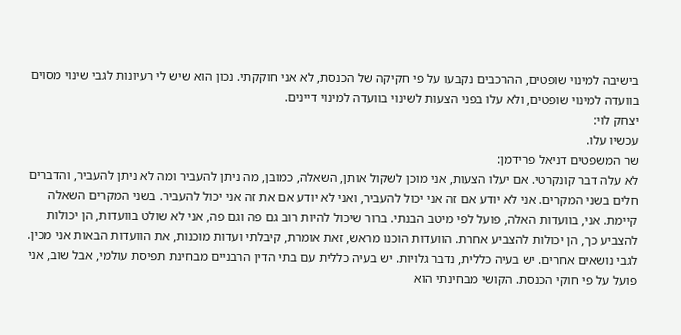בישיבה למינוי שופטים, ההרכבים נקבעו על פי חקיקה של הכנסת, לא אני חוקקתי. נכון הוא שיש לי רעיונות לגבי שינוי מסוים בוועדה למינוי שופטים, ולא עלו בפני הצעות לשינוי בוועדה למינוי דיינים.
יצחק לוי:
עכשיו עלו.
שר המשפטים דניאל פרידמן:
לא עלה דבר קונקרטי. אם יעלו הצעות, אני מוכן לשקול אותן, השאלה, כמובן, מה ניתן להעביר ומה לא ניתן להעביר, והדברים חלים בשני המקרים. אני לא יודע אם זה אני יכול להעביר, ואני לא יודע אם את זה אני יכול להעביר. בשני המקרים השאלה קיימת. אני, בוועדות האלה, פועל לפי מיטב הבנתי. ברור שיכול להיות רוב גם פה וגם פה, אני לא שולט בוועדות, הן יכולות להצביע כך, הן יכולות להצביע אחרת. הוועדות הוכנו מראש, זאת אומרת, קיבלתי ועדות מוכנות, את הוועדות הבאות אני מכין.
לגבי נושאים אחרים. יש בעיה כללית, נדבר גלויות. יש בעיה כללית עם בתי הדין הרבניים מבחינת תפיסת עולמי, אבל שוב, אני פועל על פי חוקי הכנסת. הקושי מבחינתי הוא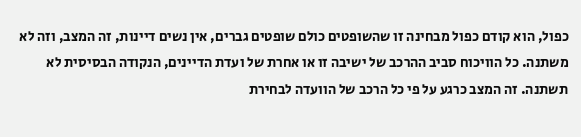כפול, הוא קודם כפול מבחינה זו שהשופטים כולם שופטים גברים, אין נשים דיינות, זה המצב, וזה לא משתנה. כל הוויכוח סביב ההרכב של ישיבה זו או אחרת של ועדת הדיינים, הנקודה הבסיסית לא תשתנה. זה המצב כרגע על פי כל הרכב של הוועדה לבחירת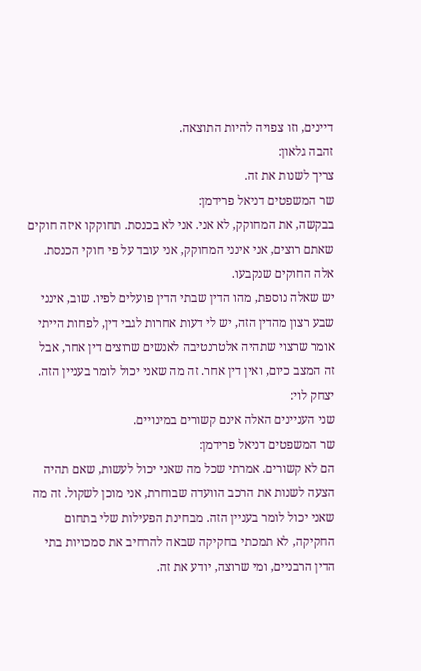דיינים, וזו צפויה להיות התוצאה.
זהבה גלאון:
צריך לשנות את זה.
שר המשפטים דניאל פרידמן:
בבקשה, את המחוקק, לא אני. אני לא בכנסת. תחוקקו איזה חוקים שאתם רוצים, אני אינני המחוקק, אני עובד על פי חוקי הכנסת. אלה החוקים שנקבעו.
יש שאלה נוספת, מהו הדין שבתי הדין פועלים לפיו. שוב, אינני שבע רצון מהדין הזה, יש לי דעות אחרות לגבי דין, לפחות הייתי אומר שרצוי שתהיה אלטרנטיבה לאנשים שרוצים דין אחר, אבל זה המצב כיום, ואין דין אחר. זה מה שאני יכול לומר בעניין הזה.
יצחק לוי:
שני העניינים האלה אינם קשורים במינויים.
שר המשפטים דניאל פרידמן:
הם לא קשורים. אמרתי שכל מה שאני יכול לעשות, שאם תהיה הצעה לשנות את הרכב הוועדה שבוחרת, אני מוכן לשקול. זה מה שאני יכול לומר בעניין הזה. מבחינת הפעילות שלי בתחום החקיקה, לא תמכתי בחקיקה שבאה להרחיב את סמכויות בתי הדין הרבניים, ומי שרוצה, יודע את זה.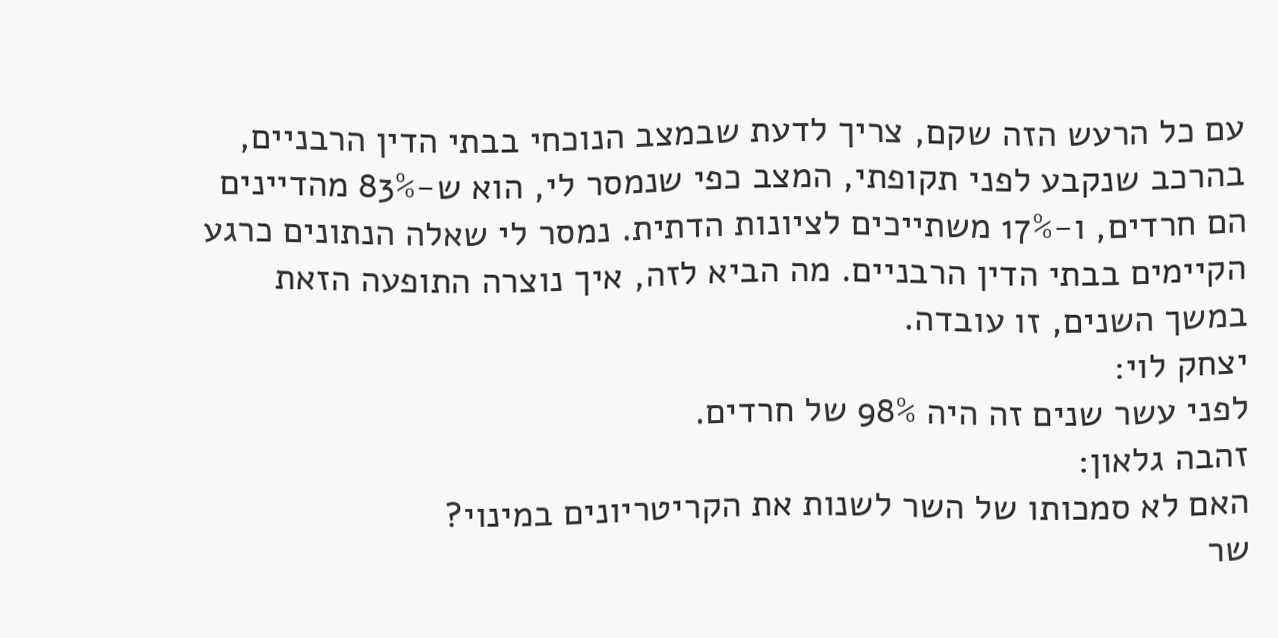עם כל הרעש הזה שקם, צריך לדעת שבמצב הנוכחי בבתי הדין הרבניים, בהרכב שנקבע לפני תקופתי, המצב כפי שנמסר לי, הוא ש-83% מהדיינים הם חרדים, ו-17% משתייכים לציונות הדתית. נמסר לי שאלה הנתונים כרגע הקיימים בבתי הדין הרבניים. מה הביא לזה, איך נוצרה התופעה הזאת במשך השנים, זו עובדה.
יצחק לוי:
לפני עשר שנים זה היה 98% של חרדים.
זהבה גלאון:
האם לא סמכותו של השר לשנות את הקריטריונים במינוי?
שר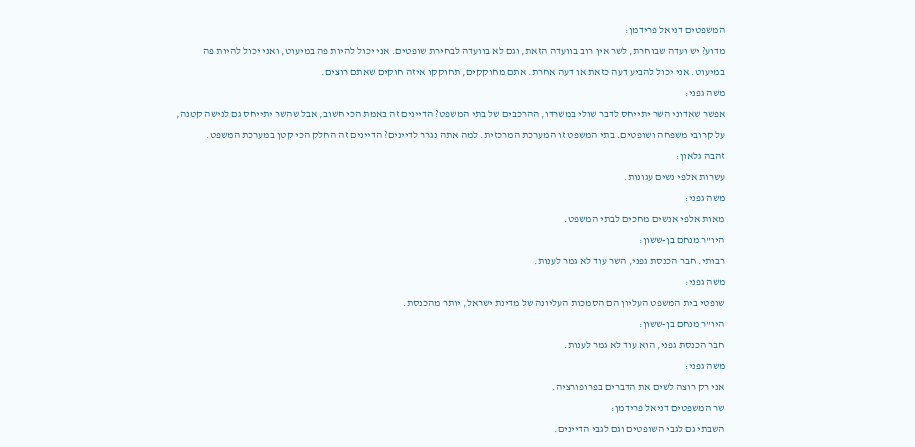המשפטים דניאל פרידמן:
מדוע? יש ועדה שבוחרת, לשר אין רוב בוועדה הזאת, וגם לא בוועדה לבחירת שופטים. אני יכול להיות פה במיעוט, ואני יכול להיות פה במיעוט. אני יכול להביע דעה כזאת או דעה אחרת. אתם מחוקקים, תחוקקו איזה חוקים שאתם רוצים.
משה גפני:
אפשר שאדוני השר יתייחס לדבר שולי במשרדו, ההרכבים של בתי המשפט? הדיינים זה באמת הכי חשוב, אבל שהשר יתייחס גם לנישה קטנה, על קרובי משפחה ושופטים. בתי המשפט זו המערכת המרכזית. למה אתה נגרר לדיינים? הדיינים זה החלק הכי קטן במערכת המשפט.
זהבה גלאון:
עשרות אלפי נשים עגונות.
משה גפני:
מאות אלפי אנשים מחכים לבתי המשפט.
היו"ר מנחם בן-ששון:
רבותי. חבר הכנסת גפני, השר עוד לא גמר לענות.
משה גפני:
שופטי בית המשפט העליון הם הסמכות העליונה של מדינת ישראל, יותר מהכנסת.
היו"ר מנחם בן-ששון:
חבר הכנסת גפני, הוא עוד לא גמר לענות.
משה גפני:
אני רק רוצה לשים את הדברים בפרופורציה.
שר המשפטים דניאל פרידמן:
השבתי גם לגבי השופטים וגם לגבי הדיינים.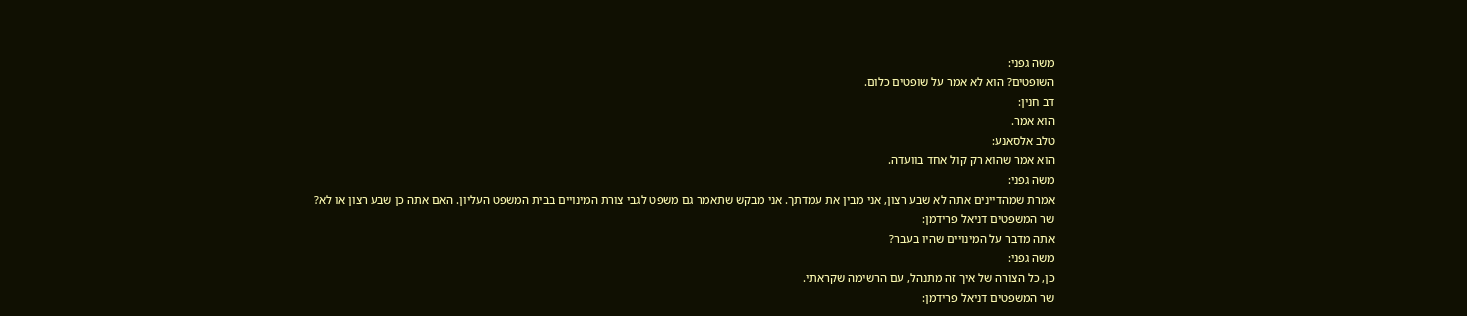משה גפני:
השופטים? הוא לא אמר על שופטים כלום.
דב חנין:
הוא אמר.
טלב אלסאנע:
הוא אמר שהוא רק קול אחד בוועדה.
משה גפני:
אמרת שמהדיינים אתה לא שבע רצון, אני מבין את עמדתך. אני מבקש שתאמר גם משפט לגבי צורת המינויים בבית המשפט העליון. האם אתה כן שבע רצון או לא?
שר המשפטים דניאל פרידמן:
אתה מדבר על המינויים שהיו בעבר?
משה גפני:
כן, כל הצורה של איך זה מתנהל, עם הרשימה שקראתי.
שר המשפטים דניאל פרידמן: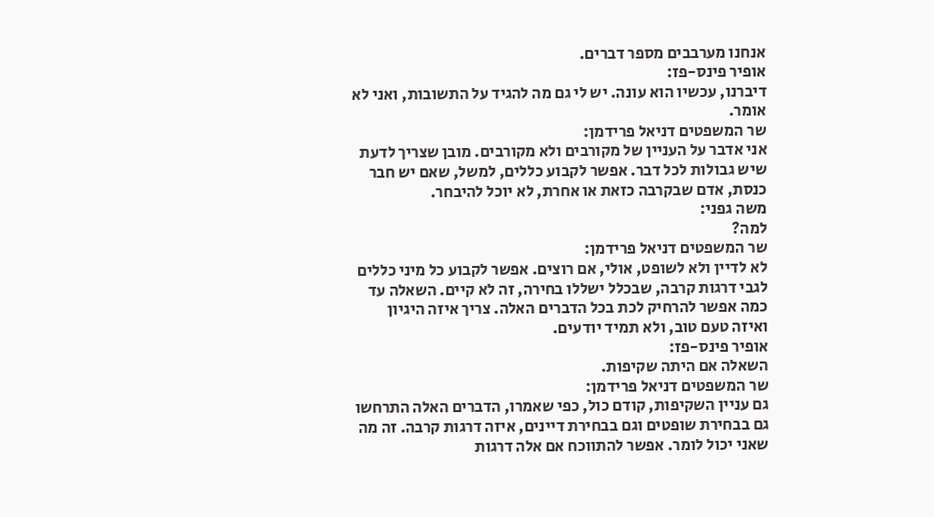אנחנו מערבבים מספר דברים.
אופיר פינס-פז:
דיברנו, עכשיו הוא עונה. יש לי גם מה להגיד על התשובות, ואני לא אומר.
שר המשפטים דניאל פרידמן:
אני אדבר על העניין של מקורבים ולא מקורבים. מובן שצריך לדעת שיש גבולות לכל דבר. אפשר לקבוע כללים, למשל, שאם יש חבר כנסת, אדם שבקרבה כזאת או אחרת, לא יוכל להיבחר.
משה גפני:
למה?
שר המשפטים דניאל פרידמן:
לא לדיין ולא לשופט, אולי, אם רוצים. אפשר לקבוע כל מיני כללים לגבי דרגות קרבה, שבכלל ישללו בחירה, זה לא קיים. השאלה עד כמה אפשר להרחיק לכת בכל הדברים האלה. צריך איזה היגיון ואיזה טעם טוב, ולא תמיד יודעים.
אופיר פינס-פז:
השאלה אם היתה שקיפות.
שר המשפטים דניאל פרידמן:
גם עניין השקיפות, קודם כול, כפי שאמרו, הדברים האלה התרחשו גם בבחירת שופטים וגם בבחירת דיינים, איזה דרגות קרבה. זה מה שאני יכול לומר. אפשר להתווכח אם אלה דרגות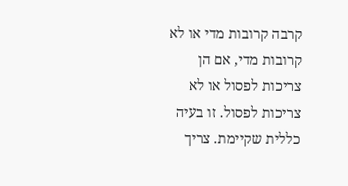קרבה קרובות מדי או לא קרובות מדי, אם הן צריכות לפסול או לא צריכות לפסול. זו בעיה כללית שקיימת. צריך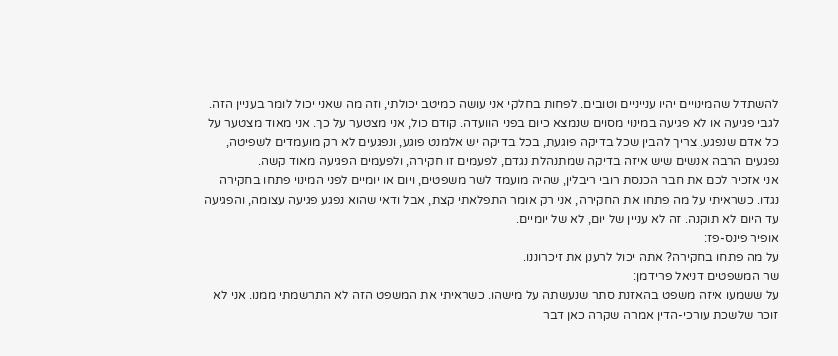להשתדל שהמינויים יהיו ענייניים וטובים. לפחות בחלקי אני עושה כמיטב יכולתי, וזה מה שאני יכול לומר בעניין הזה.
לגבי פגיעה או לא פגיעה במינוי מסוים שנמצא כיום בפני הוועדה. קודם כול, אני מצטער על כך. אני מאוד מצטער על כל אדם שנפגע. צריך להבין שכל בדיקה פוגעת, בכל בדיקה יש אלמנט פוגע, ונפגעים לא רק מועמדים לשפיטה, נפגעים הרבה אנשים שיש איזה בדיקה שמתנהלת נגדם, לפעמים זו חקירה, ולפעמים הפגיעה מאוד קשה.
אני אזכיר לכם את חבר הכנסת רובי ריבלין, שהיה מועמד לשר משפטים, ויום או יומיים לפני המינוי פתחו בחקירה נגדו. כשראיתי על מה פתחו את החקירה, אני רק אומר התפלאתי קצת, אבל ודאי שהוא נפגע פגיעה עצומה, והפגיעה עד היום לא תוקנה. זה לא עניין של יום, לא של יומיים.
אופיר פינס-פז:
על מה פתחו בחקירה? אתה יכול לרענן את זיכרוננו.
שר המשפטים דניאל פרידמן:
על ששמעו איזה משפט בהאזנת סתר שנעשתה על מישהו. כשראיתי את המשפט הזה לא התרשמתי ממנו. אני לא זוכר שלשכת עורכי-הדין אמרה שקרה כאן דבר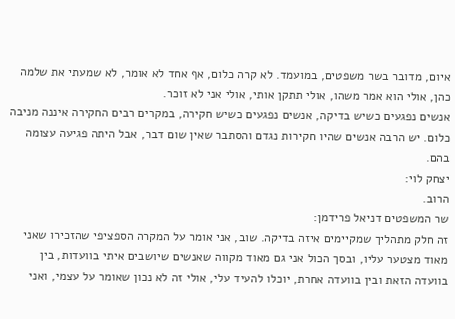איום, מדובר בשר משפטים, במועמד. לא קרה כלום, אף אחד לא אומר, לא שמעתי את שלמה כהן, אולי הוא אמר משהו, אולי תתקן אותי, אולי אני לא זוכר.
אנשים נפגעים כשיש בדיקה, אנשים נפגעים כשיש חקירה, במקרים רבים החקירה איננה מניבה כלום. יש הרבה אנשים שהיו חקירות נגדם והסתבר שאין שום דבר, אבל היתה פגיעה עצומה בהם.
יצחק לוי:
הרוב.
שר המשפטים דניאל פרידמן:
זה חלק מתהליך שמקיימים איזה בדיקה. שוב, אני אומר על המקרה הספציפי שהזכירו שאני מאוד מצטער עליו, ובסך הכול אני גם מאוד מקווה שאנשים שיושבים איתי בוועדות, בין בוועדה הזאת ובין בוועדה אחרת, יוכלו להעיד עלי, אולי זה לא נכון שאומר על עצמי, ואני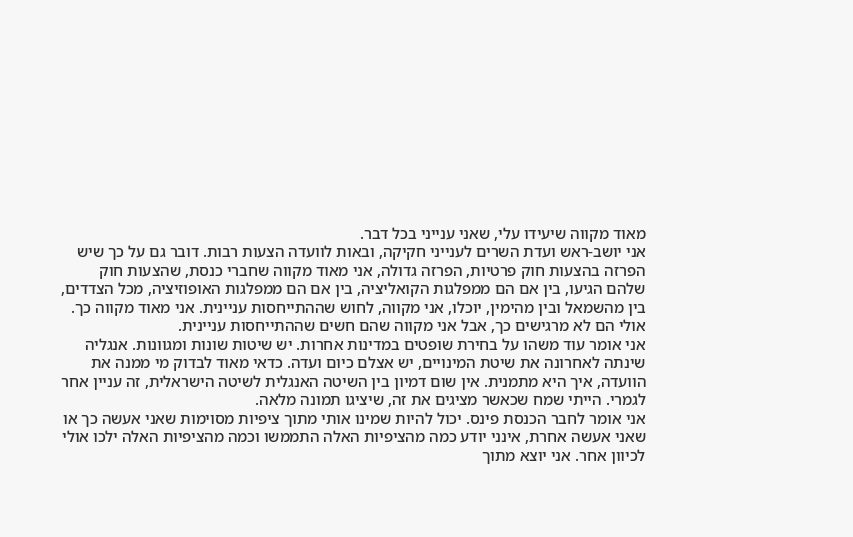מאוד מקווה שיעידו עלי, שאני ענייני בכל דבר.
אני יושב-ראש ועדת השרים לענייני חקיקה, ובאות לוועדה הצעות רבות. דובר גם על כך שיש הפרזה בהצעות חוק פרטיות, הפרזה גדולה, אני מאוד מקווה שחברי כנסת, שהצעות חוק שלהם הגיעו, בין אם הם ממפלגות הקואליציה, בין אם הם ממפלגות האופוזיציה, מכל הצדדים, בין מהשמאל ובין מהימין, יוכלו, אני מקווה, לחוש שההתייחסות עניינית. אני מאוד מקווה כך. אולי הם לא מרגישים כך, אבל אני מקווה שהם חשים שההתייחסות עניינית.
אני אומר עוד משהו על בחירת שופטים במדינות אחרות. יש שיטות שונות ומגוונות. אנגליה שינתה לאחרונה את שיטת המינויים, יש אצלם כיום ועדה. כדאי מאוד לבדוק מי ממנה את הוועדה, איך היא מתמנית. אין שום דמיון בין השיטה האנגלית לשיטה הישראלית, זה עניין אחר לגמרי. הייתי שמח שכאשר מציגים את זה, שיציגו תמונה מלאה.
אני אומר לחבר הכנסת פינס. יכול להיות שמינו אותי מתוך ציפיות מסוימות שאני אעשה כך או שאני אעשה אחרת, אינני יודע כמה מהציפיות האלה התממשו וכמה מהציפיות האלה ילכו אולי לכיוון אחר. אני יוצא מתוך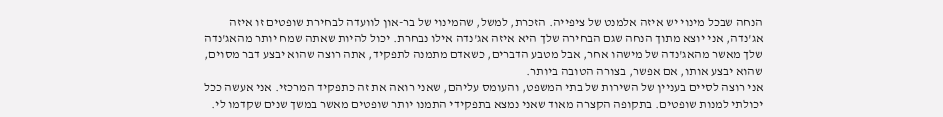הנחה שבכל מינוי יש איזה אלמנט של ציפייה. הזכרת, למשל, שהמינוי של בר-און לוועדה לבחירת שופטים זו איזה אג'נדה, אני יוצא מתוך הנחה שגם הבחירה שלך היא איזה אג'נדה אילו נבחרת. יכול להיות שאתה שמח יותר מהאג'נדה שלך מאשר מהאג'נדה של מישהו אחר, אבל מטבע הדברים, כשאדם מתמנה לתפקיד, אתה רוצה שהוא יבצע דבר מסוים, שהוא יבצע אותו, אם אפשר, בצורה הטובה ביותר.
אני רוצה לסיים בעניין של השירות של בתי המשפט, והעומס עליהם, שאני רואה את זה כתפקיד המרכזי. אני אעשה ככל יכולתי למנות שופטים. בתקופה הקצרה מאוד שאני נמצא בתפקידי התמנו יותר שופטים מאשר במשך שנים שקדמו לי.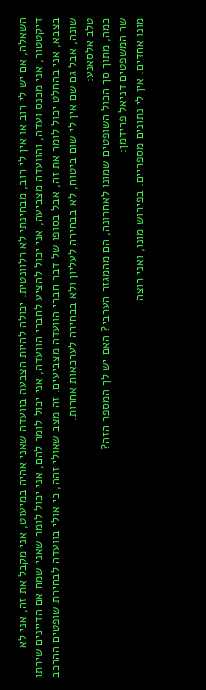השאלה, אם יש לי רוב או אין לי רוב, מבחינתי לא רלוונטית. יכולה להיות הצבעה בוועדה שאני אהיה במיעוט, אני מקבל את זה, אני לא דיקטטור, אני מכנס ועדה, והוועדה מצביעה, אני יכול להציע לחברי הוועדה, אני יכול לומר להם, אני יכול לומר שאני שמח אם הדיינים שירתו בצבא, אני בהחלט יכול לומר את זה, אבל בסופו של דבר חברי הוועדה מצביעים. זה מצב שאולי זהה, כי אולי בוועדה לבחירת שופטים ההרכב שונה, אבל גם שם אין לי שום ביטוח, לא בבחירה לעליון ולא בבחירה לערכאות אחרות.
טלב אלסאנע:
כמה, מתוך סך הכול השופטים שמונו לאחרונה, הם מהמגזר הערבי? האם יש לך המספר הזה?
שר המשפטים דניאל פרידמן:
מונו אחדים. אין לי נתונים מספריים. בפירוש מונו, ואני רוצה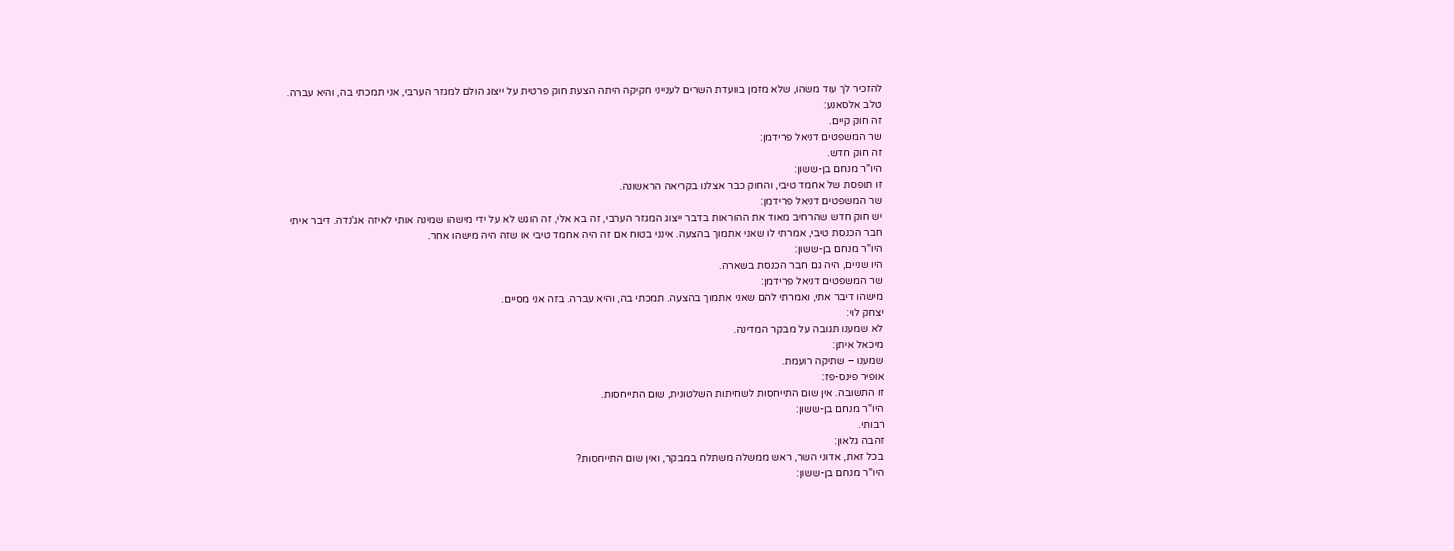להזכיר לך עוד משהו, שלא מזמן בוועדת השרים לענייני חקיקה היתה הצעת חוק פרטית על ייצוג הולם למגזר הערבי, אני תמכתי בה, והיא עברה.
טלב אלסאנע:
זה חוק קיים.
שר המשפטים דניאל פרידמן:
זה חוק חדש.
היו"ר מנחם בן-ששון:
זו תופסת של אחמד טיבי, והחוק כבר אצלנו בקריאה הראשונה.
שר המשפטים דניאל פרידמן:
יש חוק חדש שהרחיב מאוד את ההוראות בדבר ייצוג המגזר הערבי, זה בא אלי, זה הוגש לא על ידי מישהו שמינה אותי לאיזה אג'נדה. דיבר איתי חבר הכנסת טיבי, אמרתי לו שאני אתמוך בהצעה. אינני בטוח אם זה היה אחמד טיבי או שזה היה מישהו אחר.
היו"ר מנחם בן-ששון:
היו שניים, היה גם חבר הכנסת בשארה.
שר המשפטים דניאל פרידמן:
מישהו דיבר אתי, ואמרתי להם שאני אתמוך בהצעה. תמכתי בה, והיא עברה. בזה אני מסיים.
יצחק לוי:
לא שמענו תגובה על מבקר המדינה.
מיכאל איתן:
שמענו – שתיקה רועמת.
אופיר פינס-פז:
זו התשובה. אין שום התייחסות לשחיתות השלטונית, שום התייחסות.
היו"ר מנחם בן-ששון:
רבותי.
זהבה גלאון:
בכל זאת, אדוני השר, ראש ממשלה משתלח במבקר, ואין שום התייחסות?
היו"ר מנחם בן-ששון: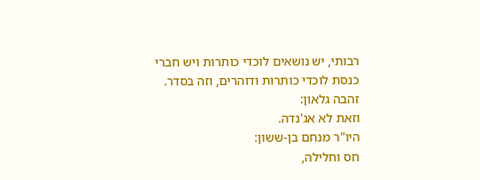רבותי, יש נושאים לוכדי כותרות ויש חברי כנסת לוכדי כותרות ודוהרים, וזה בסדר.
זהבה גלאון:
וזאת לא אג'נדה.
היו"ר מנחם בן-ששון:
חס וחלילה,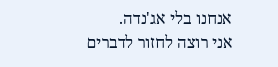אנחנו בלי אג'נדה.
אני רוצה לחזור לדברים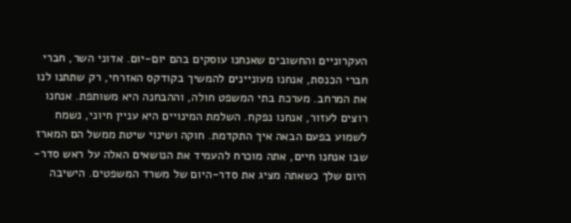העקרוניים והחשובים שאנחנו עוסקים בהם יום-יום. אדוני השר, חברי חברי הכנסת, אנחנו מעוניינים להמשיך בקודקס האזרחי, רק שתתנו לנו את המרחב. מערכת בתי המשפט חולה, וההבחנה היא משותפת. אנחנו רוצים לעזור, אנחנו נפקח. השלמת המינויים היא עניין חיוני, נשמח לשמוע בפעם הבאה איך התקדמת. חוקה ושינוי שיטת ממשל הם המארז שבו אנחנו חיים, אתה מוכרח להעמיד את הנושאים האלה על ראש סדר-היום שלך כשאתה מציג את סדר-היום של משרד המשפטים. הישיבה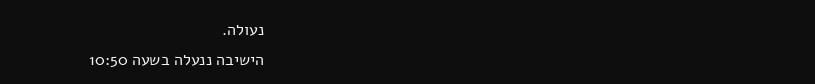נעולה.
הישיבה ננעלה בשעה 10:50